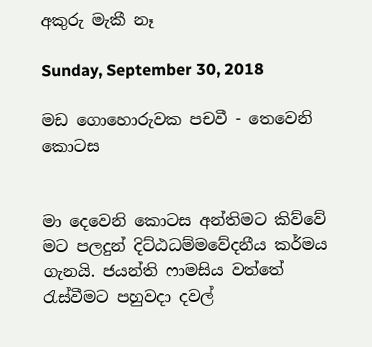අකුරු මැකී නෑ

Sunday, September 30, 2018

මඩ ගොහොරුවක පචවී - තෙවෙනි කොටස


මා දෙවෙනි කොටස අන්තිමට කිව්වේ මට පලදුන් දිට්ඨධම්මවේදනීය කර්මය ගැනයි. ජයන්ති ෆාමසිය වත්තේ රැස්වීමට පහුවදා දවල්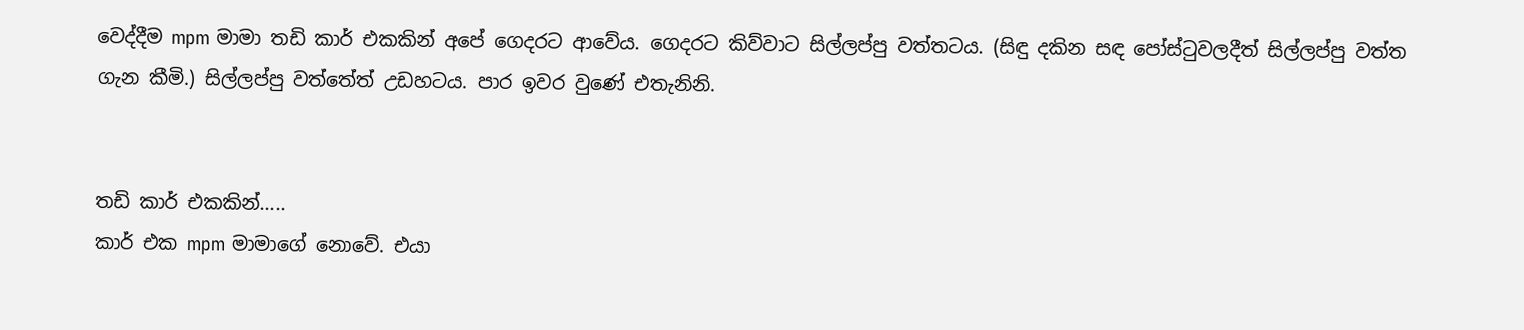වෙද්දීම mpm මාමා තඩි කාර් එකකින් අපේ ගෙදරට ආවේය. ගෙදරට කිව්වාට සිල්ලප්පු වත්තටය. (සිඳු දකින සඳ පෝස්ටුවලදීත් සිල්ලප්පු වත්ත ගැන කීමි.) සිල්ලප්පු වත්තේත් උඩහටය. පාර ඉවර වුණේ එතැනිනි.


තඩි කාර් එකකින්.....
කාර් එක mpm මාමාගේ නොවේ. එයා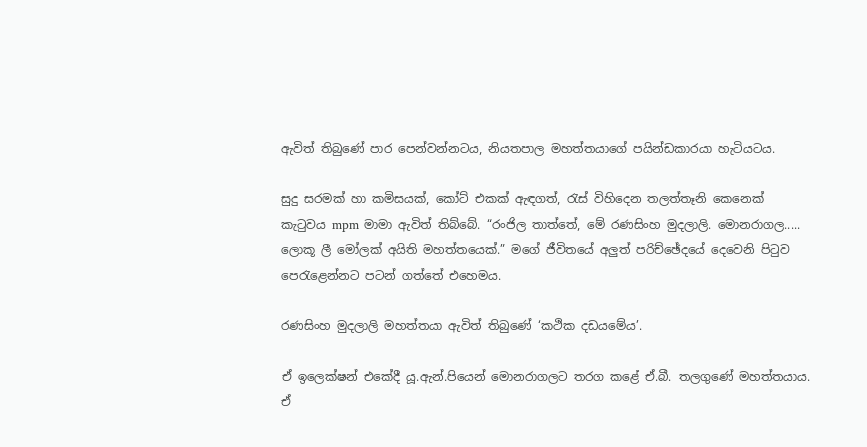ඇවිත් තිබුණේ පාර පෙන්වන්නටය, නියතපාල මහත්තයාගේ පයින්ඩකාරයා හැටියටය.

සුදු සරමක් හා කමිසයක්, කෝට් එකක් ඇඳගත්, රැස් විහිදෙන තලත්තෑනි කෙනෙක් කැටුවය mpm මාමා ඇවිත් තිබ්බේ. “රංජිල තාත්තේ, මේ රණසිංහ මුදලාලි. මොනරාගල..... ලොකූ ලී මෝලක් අයිති මහත්තයෙක්.” මගේ ජීවිතයේ අලුත් පරිච්ඡේදයේ දෙවෙනි පිටුව පෙරැළෙන්නට පටන් ගත්තේ එහෙමය.

රණසිංහ මුදලාලි මහත්තයා ඇවිත් තිබුණේ ‘කථික දඩයමේය’.

ඒ ඉලෙක්ෂන් එකේදී යූ.ඇන්.පියෙන් මොනරාගලට තරග කළේ ඒ.බී. තලගුණේ මහත්තයාය. ඒ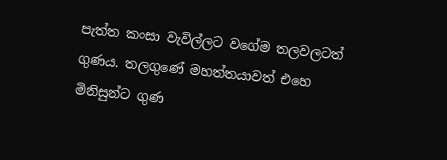පැත්ත කංසා වැවිල්ලට වගේම තලවලටත් ගුණය. තලගුණේ මහත්තයාවත් එහෙ මිනිසුන්ට ගුණ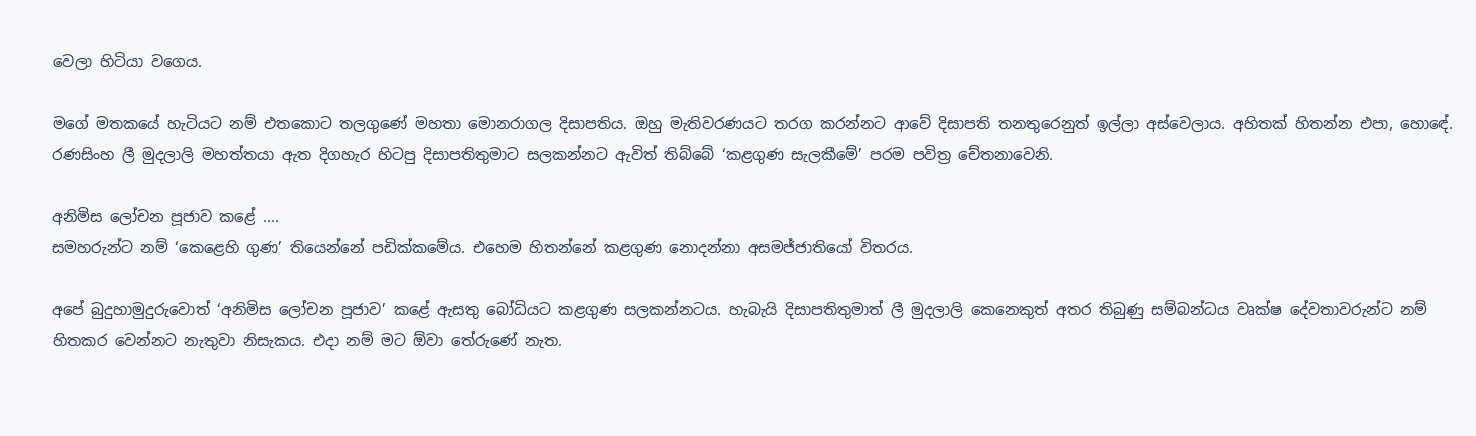වෙලා හිටියා වගෙය.

මගේ මතකයේ හැටියට නම් එතකොට තලගුණේ මහතා මොනරාගල දිසාපතිය. ඔහු මැතිවරණයට තරග කරන්නට ආවේ දිසාපති තනතුරෙනුත් ඉල්ලා අස්වෙලාය. අහිතක් හිතන්න එපා, හොඳේ. රණසිංහ ලී මුදලාලි මහත්තයා ඇත දිගහැර හිටපු දිසාපතිතුමාට සලකන්නට ඇවිත් තිබ්බේ ‘කළගුණ සැලකීමේ’ පරම පවිත්‍ර චේතනාවෙනි.

අනිමිස ලෝචන පූජාව කළේ ....
සමහරුන්ට නම් ‘කෙළෙහි ගුණ’ තියෙන්නේ පඩික්කමේය. එහෙම හිතන්නේ කළගුණ නොදන්නා අසමජ්ජාතියෝ විතරය.

අපේ බුදුහාමුදුරුවොත් ‘අනිමිස ලෝචන පූජාව’ කළේ ඇසතු බෝධියට කළගුණ සලකන්නටය. හැබැයි දිසාපතිතුමාත් ලී මුදලාලි කෙනෙකුත් අතර තිබුණු සම්බන්ධය වෘක්ෂ දේවතාවරුන්ට නම් හිතකර වෙන්නට නැතුවා නිසැකය. එදා නම් මට ඕවා තේරුණේ නැත.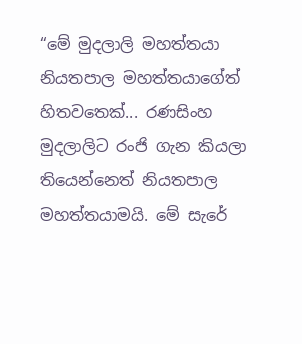“මේ මුදලාලි මහත්තයා නියතපාල මහත්තයාගේත් හිතවතෙක්... රණසිංහ මුදලාලිට රංජි ගැන කියලා තියෙන්නෙත් නියතපාල මහත්තයාමයි. මේ සැරේ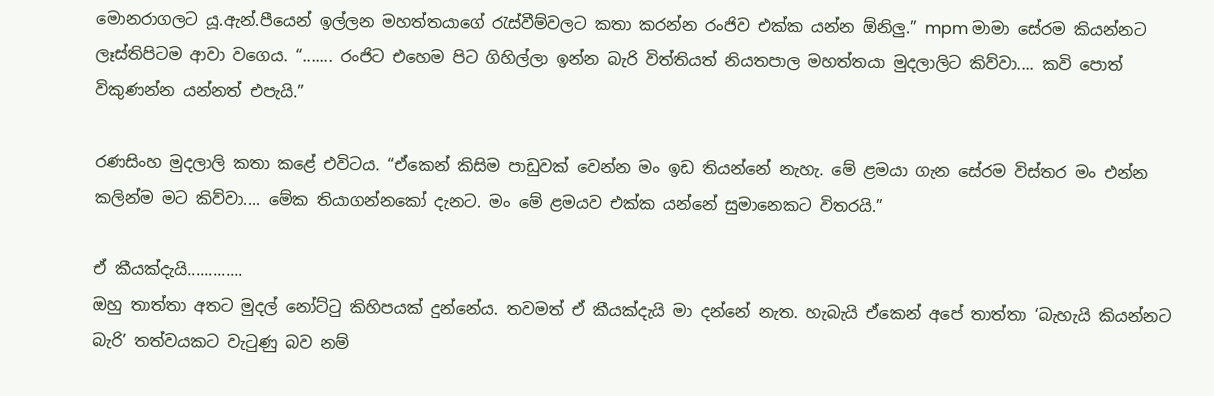මොනරාගලට යූ.ඇන්.පීයෙන් ඉල්ලන මහත්තයාගේ රැස්වීම්වලට කතා කරන්න රංජිව එක්ක යන්න ඕනිලු.” mpm මාමා සේරම කියන්නට ලෑස්තිපිටම ආවා වගෙය. “....... රංජිට එහෙම පිට ගිහිල්ලා ඉන්න බැරි විත්තියත් නියතපාල මහත්තයා මුදලාලිට කිව්වා.... කවි පොත් විකුණන්න යන්නත් එපැයි.”

රණසිංහ මුදලාලි කතා කළේ එවිටය. “ඒකෙන් කිසිම පාඩුවක් වෙන්න මං ඉඩ තියන්නේ නැහැ. මේ ළමයා ගැන සේරම විස්තර මං එන්න කලින්ම මට කිව්වා.... මේක තියාගන්නකෝ දැනට. මං මේ ළමයව එක්ක යන්නේ සුමානෙකට විතරයි.”

ඒ කීයක්දැයි.............
ඔහු තාත්තා අතට මුදල් නෝට්ටු කිහිපයක් දුන්නේය. තවමත් ඒ කීයක්දැයි මා දන්නේ නැත. හැබැයි ඒකෙන් අපේ තාත්තා ‘බැහැයි කියන්නට බැරි’ තත්වයකට වැටුණු බව නම්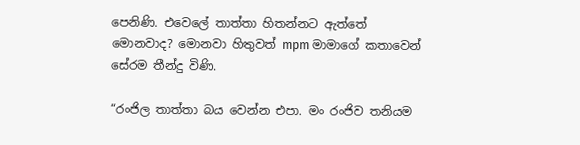පෙනිණි. එවෙලේ තාත්තා හිතන්නට ඇත්තේ මොනවාද? මොනවා හිතුවත් mpm මාමාගේ කතාවෙන් සේරම තීන්දු විණි.

“රංජිල තාත්තා බය වෙන්න එපා. මං රංජිව තනියම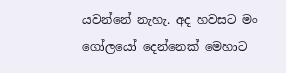යවන්නේ නැහැ. අද හවසට මං ගෝලයෝ දෙන්නෙක් මෙහාට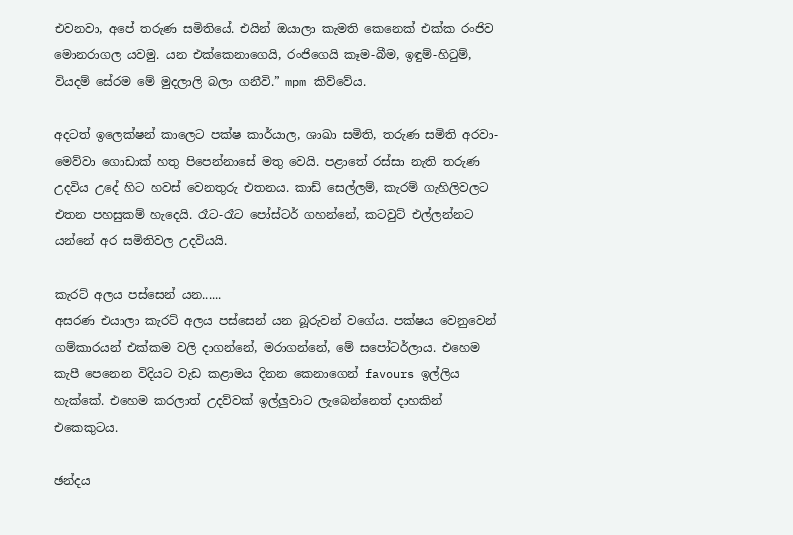එවනවා, අපේ තරුණ සමිතියේ. එයින් ඔයාලා කැමති කෙනෙක් එක්ක රංජිව මොනරාගල යවමු. යන එක්කෙනාගෙයි, රංජිගෙයි කෑම-බීම, ඉඳුම්-හිටුම්, වියදම් සේරම මේ මුදලාලි බලා ගනීවි.” mpm කිව්වේය.

අදටත් ඉලෙක්ෂන් කාලෙට පක්ෂ කාර්යාල, ශාඛා සමිති, තරුණ සමිති අරවා-මෙව්වා ගොඩාක් හතු පිපෙන්නාසේ මතු වෙයි. පළාතේ රස්සා නැති තරුණ උදවිය උදේ හිට හවස් වෙනතුරු එතනය. කාඩ් සෙල්ලම්, කැරම් ගැහිලිවලට එතන පහසුකම් හැදෙයි. රෑට-රෑට පෝස්ටර් ගහන්නේ, කටවුට් එල්ලන්නට යන්නේ අර සමිතිවල උදවියයි.

කැරට් අලය පස්සෙන් යන......
අසරණ එයාලා කැරට් අලය පස්සෙන් යන බූරුවන් වගේය. පක්ෂය වෙනුවෙන් ගම්කාරයන් එක්කම වලි දාගන්නේ, මරාගන්නේ, මේ සපෝටර්ලාය. එහෙම කැපී පෙනෙන විදියට වැඩ කළාමය දිනන කෙනාගෙන් favours ඉල්ලිය හැක්කේ. එහෙම කරලාත් උදව්වක් ඉල්ලුවාට ලැබෙන්නෙත් දාහකින් එකෙකුටය.

ඡන්දය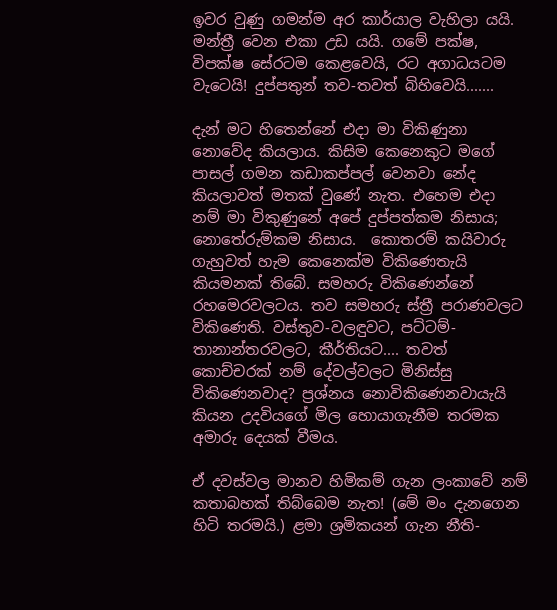ඉවර වුණු ගමන්ම අර කාර්යාල වැහිලා යයි. මන්ත්‍රී වෙන එකා උඩ යයි. ගමේ පක්ෂ, විපක්ෂ සේරටම කෙළවෙයි, රට අගාධයටම වැටෙයි! දුප්පතුන් තව-තවත් බිහිවෙයි.......

දැන් මට හිතෙන්නේ එදා මා විකිණුනා නොවේද කියලාය. කිසිම කෙනෙකුට මගේ පාසල් ගමන කඩාකප්පල් වෙනවා නේද කියලාවත් මතක් වුණේ නැත. එහෙම එදා නම් මා විකුණුනේ අපේ දුප්පත්කම නිසාය; නොතේරුම්කම නිසාය.  කොතරම් කයිවාරු ගැහුවත් හැම කෙනෙක්ම විකිණෙතැයි කියමනක් තිබේ. සමහරු විකිණෙන්නේ රහමෙරවලටය. තව සමහරු ස්ත්‍රී පරාණවලට විකිණෙති. වස්තුව-වලඳුවට, පට්ටම්-තානාන්තරවලට, කීර්තියට.... තවත් කොච්චරක් නම් දේවල්වලට මිනිස්සු විකිණෙනවාද? ප්‍රශ්නය නොවිකිණෙනවායැයි කියන උදවියගේ මිල හොයාගැනීම තරමක අමාරු දෙයක් වීමය.

ඒ දවස්වල මානව හිමිකම් ගැන ලංකාවේ නම් කතාබහක් තිබ්බෙම නැත! (මේ මං දැනගෙන හිටි තරමයි.) ළමා ශ්‍රමිකයන් ගැන නීති-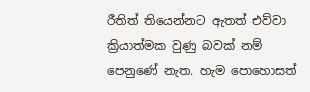රීතිත් තියෙන්නට ඇතත් එව්වා ක්‍රියාත්මක වුණු බවක් නම් පෙනුණේ නැත. හැම පොහොසත්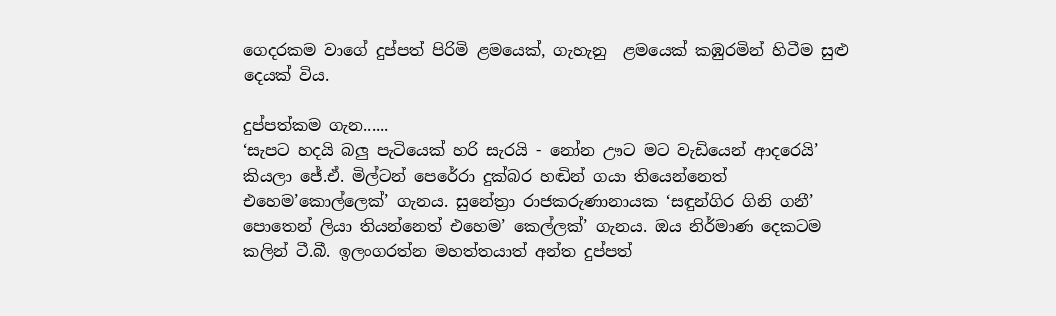ගෙදරකම වාගේ දුප්පත් පිරිමි ළමයෙක්, ගැහැනු  ළමයෙක් කඹුරමින් හිටීම සුළු දෙයක් විය.

දුප්පත්කම ගැන......
‘සැපට හදයි බලු පැටියෙක් හරි සැරයි - නෝන ඌට මට වැඩියෙන් ආදරෙයි’ කියලා ජේ.ඒ. මිල්ටන් පෙරේරා දුක්බර හඬින් ගයා තියෙන්නෙත් එහෙම’කොල්ලෙක්’ ගැනය. සුනේත්‍රා රාජකරුණානායක ‘සඳුන්ගිර ගිනි ගනී’ පොතෙන් ලියා තියන්නෙත් එහෙම’ කෙල්ලක්’ ගැනය. ඔය නිර්මාණ දෙකටම කලින් ටී.බී. ඉලංගරත්න මහත්තයාත් අන්ත දුප්පත්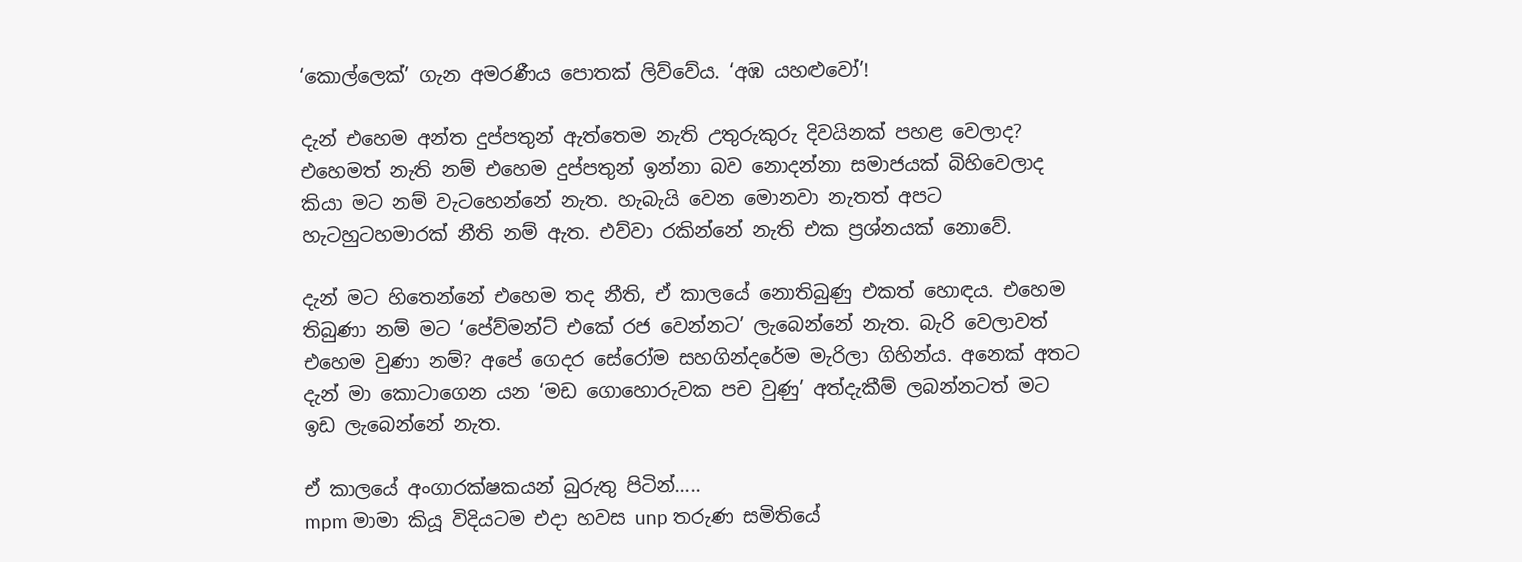‘කොල්ලෙක්’ ගැන අමරණීය පොතක් ලිව්වේය. ‘අඹ යහළුවෝ’!

දැන් එහෙම අන්ත දුප්පතුන් ඇත්තෙම නැති උතුරුකුරු දිවයිනක් පහළ වෙලාද? එහෙමත් නැති නම් එහෙම දුප්පතුන් ඉන්නා බව නොදන්නා සමාජයක් බිහිවෙලාද කියා මට නම් වැටහෙන්නේ නැත. හැබැයි වෙන මොනවා නැතත් අපට හැටහුටහමාරක් නීති නම් ඇත. එව්වා රකින්නේ නැති එක ප්‍රශ්නයක් නොවේ.

දැන් මට හිතෙන්නේ එහෙම තද නීති, ඒ කාලයේ නොතිබුණු එකත් හොඳය. එහෙම තිබුණා නම් මට ‘පේව්මන්ට් එකේ රජ වෙන්නට’ ලැබෙන්නේ නැත. බැරි වෙලාවත් එහෙම වුණා නම්? අපේ ගෙදර සේරෝම සහගින්දරේම මැරිලා ගිහින්ය. අනෙක් අතට දැන් මා කොටාගෙන යන ‘මඩ ගොහොරුවක පච වුණු’ අත්දැකීම් ලබන්නටත් මට ඉඩ ලැබෙන්නේ නැත.

ඒ කාලයේ අංගාරක්ෂකයන් බුරුතු පිටින්.....
mpm මාමා කියූ විදියටම එදා හවස unp තරුණ සමිතියේ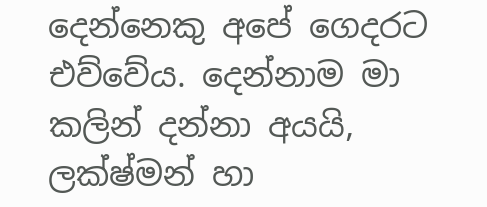දෙන්නෙකු අපේ ගෙදරට එව්වේය. දෙන්නාම මා කලින් දන්නා අයයි, ලක්ෂ්මන් හා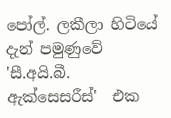පෝල්. ලකීලා හිටියේ දැන් පමුණුවේ 'සී.අයි.බී. ඇක්සෙසරීස්'  එක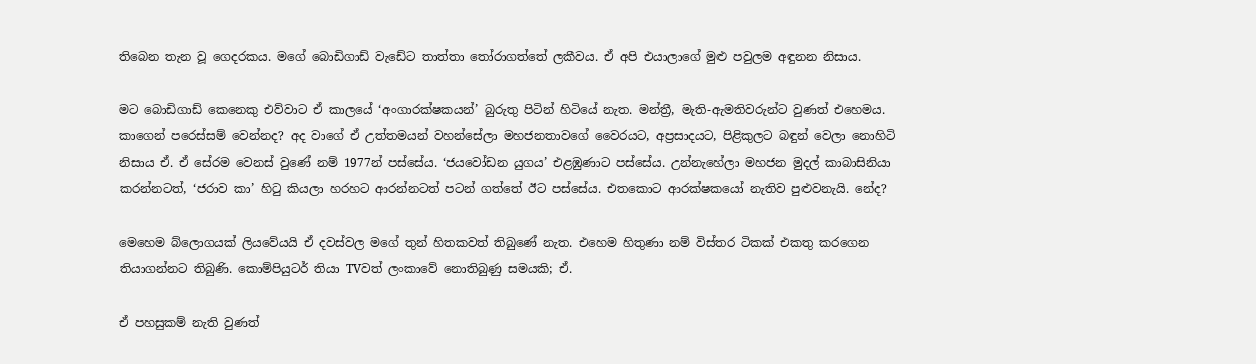තිබෙන තැන වූ ගෙදරකය. මගේ බොඩිගාඩ් වැඩේට තාත්තා තෝරාගත්තේ ලකීවය. ඒ අපි එයාලාගේ මුළු පවුලම අඳුනන නිසාය.

මට බොඩිගාඩ් කෙනෙකු එව්වාට ඒ කාලයේ ‘අංගාරක්ෂකයන්’ බුරුතු පිටින් හිටියේ නැත. මන්ත්‍රී, මැති-ඇමතිවරුන්ට වුණත් එහෙමය. කාගෙන් පරෙස්සම් වෙන්නද? අද වාගේ ඒ උත්තමයන් වහන්සේලා මහජනතාවගේ වෛරයට, අප්‍රසාදයට, පිළිකුලට බඳුන් වෙලා නොහිටි නිසාය ඒ. ඒ සේරම වෙනස් වුණේ නම් 1977න් පස්සේය. ‘ජයවෝඩන යුගය’ එළඹුණාට පස්සේය. උන්නැහේලා මහජන මුදල් කාබාසිනියා කරන්නටත්, ‘ජරාව කා’ හිටු කියලා හරහට ආරන්නටත් පටන් ගත්තේ ඊට පස්සේය. එතකොට ආරක්ෂකයෝ නැතිව පුළුවනැයි. නේද?

මෙහෙම බ්ලොගයක් ලියවේයයි ඒ දවස්වල මගේ තුන් හිතකවත් තිබුණේ නැත. එහෙම හිතුණා නම් විස්තර ටිකක් එකතු කරගෙන තියාගන්නට තිබුණි. කොම්පියුටර් තියා TVවත් ලංකාවේ නොතිබුණු සමයකි; ඒ.

ඒ පහසුකම් නැති වුණත්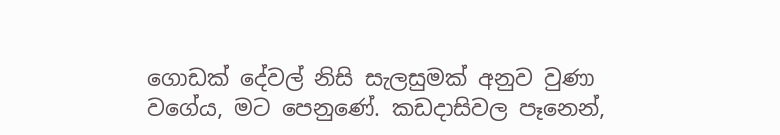ගොඩක් දේවල් නිසි සැලසුමක් අනුව වුණා වගේය, මට පෙනුණේ. කඩදාසිවල පෑනෙන්,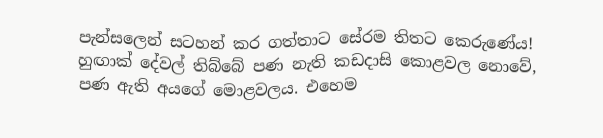පැන්සලෙන් සටහන් කර ගත්තාට සේරම තිතට කෙරුණේය! හුඟාක් දේවල් තිබ්බේ පණ නැති කඩදාසි කොළවල නොවේ, පණ ඇති අයගේ මොළවලය. එහෙම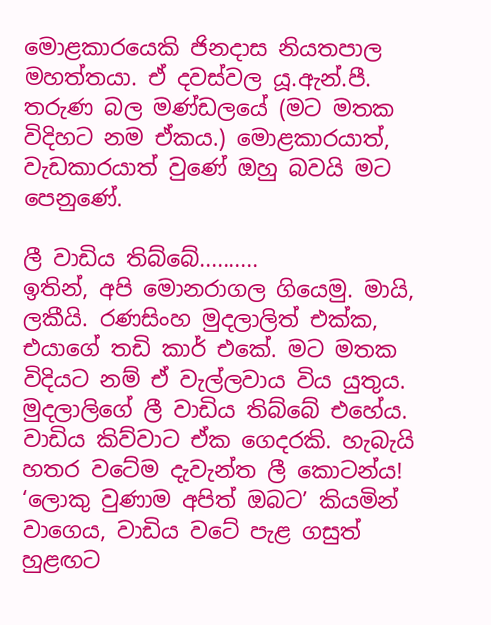මොළකාරයෙකි ජිනදාස නියතපාල මහත්තයා. ඒ දවස්වල යූ.ඇන්.පී.  තරුණ බල මණ්ඩලයේ (මට මතක විදිහට නම ඒකය.) මොළකාරයාත්, වැඩකාරයාත් වුණේ ඔහු බවයි මට පෙනුණේ.

ලී වාඩිය තිබ්බේ..........
ඉතින්, අපි මොනරාගල ගියෙමු. මායි, ලකීයි. රණසිංහ මුදලාලිත් එක්ක, එයාගේ තඩි කාර් එකේ. මට මතක විදියට නම් ඒ වැල්ලවාය විය යුතුය. මුදලාලිගේ ලී වාඩිය තිබ්බේ එහේය. වාඩිය කිව්වාට ඒක ගෙදරකි. හැබැයි හතර වටේම දැවැන්ත ලී කොටන්ය! ‘ලොකු වුණාම අපිත් ඔබට’ කියමින් වාගෙය, වාඩිය වටේ පැළ ගසුත් හුළඟට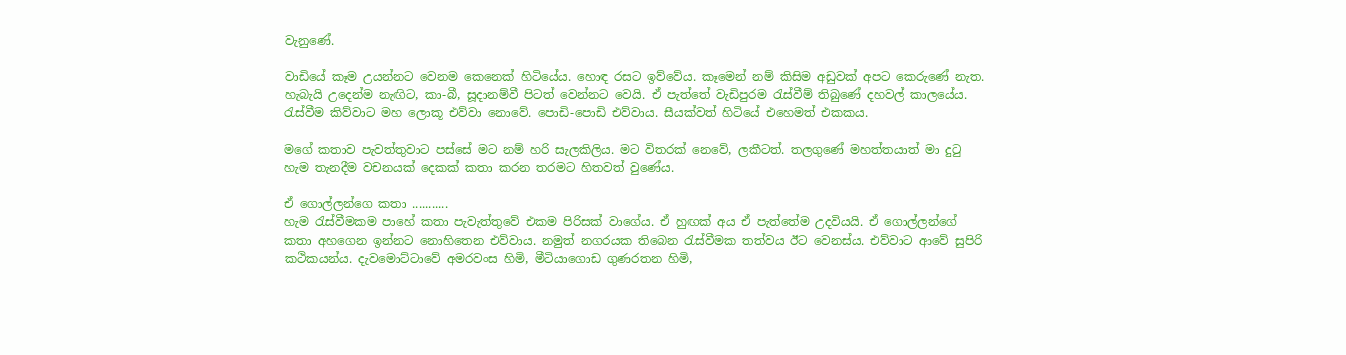වැනුණේ.

වාඩියේ කෑම උයන්නට වෙනම කෙනෙක් හිටියේය. හොඳ රසට ඉව්වේය. කෑමෙන් නම් කිසිම අඩුවක් අපට කෙරුණේ නැත. හැබැයි උදෙන්ම නැඟිට, කා-බී, සූදානම්වී පිටත් වෙන්නට වෙයි. ඒ පැත්තේ වැඩිපුරම රැස්වීම් තිබුණේ දහවල් කාලයේය. රැස්වීම කිව්වාට මහ ලොකූ එව්වා නොවේ. පොඩි-පොඩි එව්වාය. සීයක්වත් හිටියේ එහෙමත් එකකය.

මගේ කතාව පැවත්තුවාට පස්සේ මට නම් හරි සැලකිලිය. මට විතරක් නෙවේ, ලකීටත්. තලගුණේ මහත්තයාත් මා දුටු හැම තැනදීම වචනයක් දෙකක් කතා කරන තරමට හිතවත් වුණේය.

ඒ ගොල්ලන්ගෙ කතා ...........
හැම රැස්වීමකම පාහේ කතා පැවැත්තුවේ එකම පිරිසක් වාගේය. ඒ හුඟක් අය ඒ පැත්තේම උදවියයි. ඒ ගොල්ලන්ගේ කතා අහගෙන ඉන්නට නොහිතෙන එව්වාය. නමුත් නගරයක තිබෙන රැස්වීමක තත්වය ඊට වෙනස්ය. එව්වාට ආවේ සුපිරි කථිකයන්ය. දැවමොට්ටාවේ අමරවංස හිමි, මීටියාගොඩ ගුණරතන හිමි,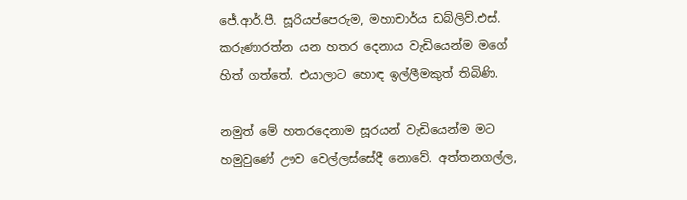ජේ.ආර්.පී. සූරියප්පෙරුම, මහාචාර්ය ඩබ්ලිව්.එස්. කරුණාරත්න යන හතර දෙනාය වැඩියෙන්ම මගේ හිත් ගත්තේ. එයාලාට හොඳ ඉල්ලීමකුත් තිබිණි.

නමුත් මේ හතරදෙනාම සූරයන් වැඩියෙන්ම මට හමුවුණේ ඌව වෙල්ලස්සේදී නොවේ. අත්තනගල්ල,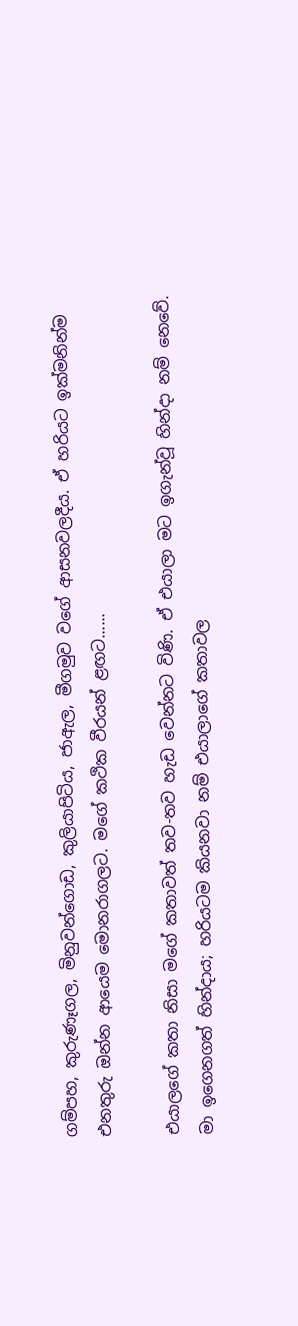ගම්පහ, කුරුණෑගල, මිනුවන්ගොඩ, කුලියාපිටිය, ජාඇල, මීගමුව වගේ ආසනවලදීය. ඒ හරියට ඉක්මනින්ම එනතුරු ඔන්න ආයෙම මොනරාගලට. මගේ කථික වීරයන් ළඟට......

එයාලගේ කතා නිසා මගේ කතාවත් තව-තව හැඩ වෙන්නට විණි. ඒ එයාලා මට ඉගැන්වූ හින්දා නම් නෙවේ. මා ඉගෙනගත් හින්දාය; හරියටම කියනවා නම් එයාලාගේ කතාවල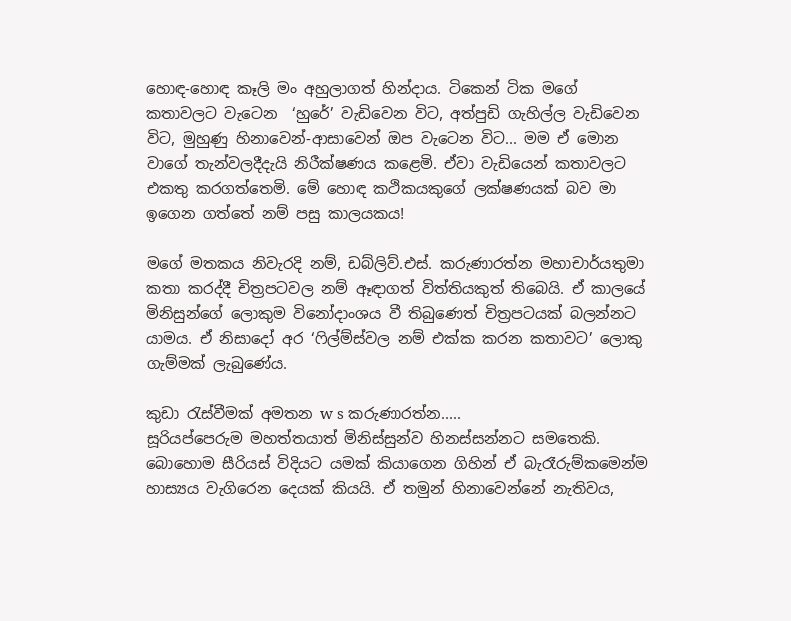හොඳ-හොඳ කෑලි මං අහුලාගත් හින්දාය. ටිකෙන් ටික මගේ කතාවලට වැටෙන  ‘හුරේ’ වැඩිවෙන විට, අත්පුඩි ගැහිල්ල වැඩිවෙන විට, මුහුණු හිනාවෙන්-ආසාවෙන් ඔප වැටෙන විට... මම ඒ මොන වාගේ තැන්වලදීදැයි නිරීක්ෂණය කළෙමි. ඒවා වැඩියෙන් කතාවලට එකතු කරගත්තෙමි. මේ හොඳ කථිකයකුගේ ලක්ෂණයක් බව මා ඉගෙන ගත්තේ නම් පසු කාලයකය!

මගේ මතකය නිවැරදි නම්, ඩබ්ලිව්.එස්. කරුණාරත්න මහාචාර්යතුමා කතා කරද්දී චිත්‍රපටවල නම් ඈඳාගත් විත්තියකුත් තිබෙයි. ඒ කාලයේ මිනිසුන්ගේ ලොකුම විනෝදාංශය වී තිබුණෙත් චිත්‍රපටයක් බලන්නට යාමය. ඒ නිසාදෝ අර ‘ෆිල්ම්ස්වල නම් එක්ක කරන කතාවට’ ලොකු ගැම්මක් ලැබුණේය.

කුඩා රැස්වීමක් අමතන w s කරුණාරත්න.....
සූරියප්පෙරුම මහත්තයාත් මිනිස්සුන්ව හිනස්සන්නට සමතෙකි. බොහොම සීරියස් විදියට යමක් කියාගෙන ගිහින් ඒ බැරෑරුම්කමෙන්ම හාස්‍යය වැගිරෙන දෙයක් කියයි. ඒ තමුන් හිනාවෙන්නේ නැතිවය,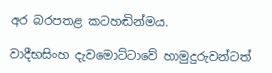අර බරපතළ කටහඬින්මය.

වාදීභසිංහ දැවමොට්ටාවේ හාමුදුරුවන්ටත්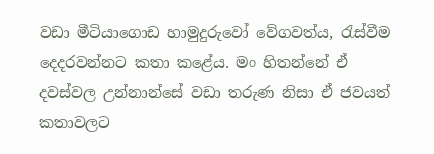වඩා මීටියාගොඩ හාමුදුරුවෝ වේගවත්ය, රැස්වීම දෙදරවන්නට කතා කළේය. මං හිතන්නේ ඒ දවස්වල උන්නාන්සේ වඩා තරුණ නිසා ඒ ජවයත් කතාවලට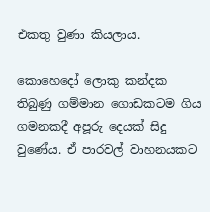එකතු වුණා කියලාය.

කොහෙදෝ ලොකු කන්දක තිබුණු ගම්මාන ගොඩකටම ගිය ගමනකදී අපූරු දෙයක් සිදු වුණේය. ඒ පාරවල් වාහනයකට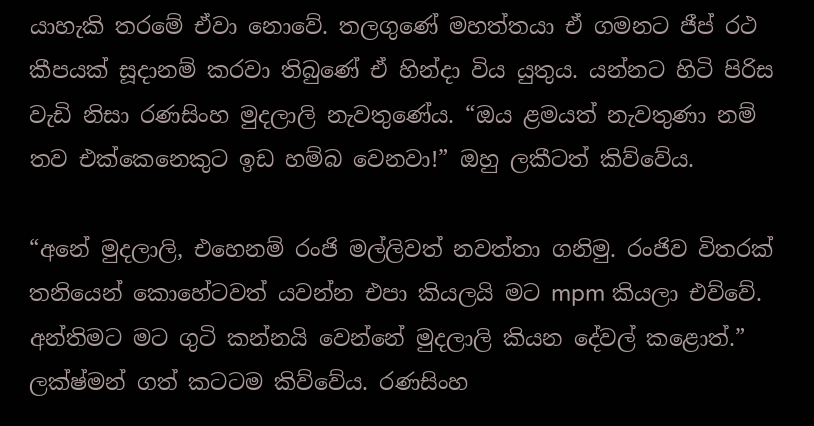යාහැකි තරමේ ඒවා නොවේ. තලගුණේ මහත්තයා ඒ ගමනට ජීප් රථ කීපයක් සූදානම් කරවා තිබුණේ ඒ හින්දා විය යුතුය. යන්නට හිටි පිරිස වැඩි නිසා රණසිංහ මුදලාලි නැවතුණේය. “ඔය ළමයත් නැවතුණා නම් තව එක්කෙනෙකුට ඉඩ හම්බ වෙනවා!” ඔහු ලකීටත් කිව්වේය.

“අනේ මුදලාලි, එහෙනම් රංජි මල්ලිවත් නවත්තා ගනිමු. රංජිව විතරක් තනියෙන් කොහේටවත් යවන්න එපා කියලයි මට mpm කියලා එව්වේ. අන්තිමට මට ගුටි කන්නයි වෙන්නේ මුදලාලි කියන දේවල් කළොත්.” ලක්ෂ්මන් ගත් කටටම කිව්වේය. රණසිංහ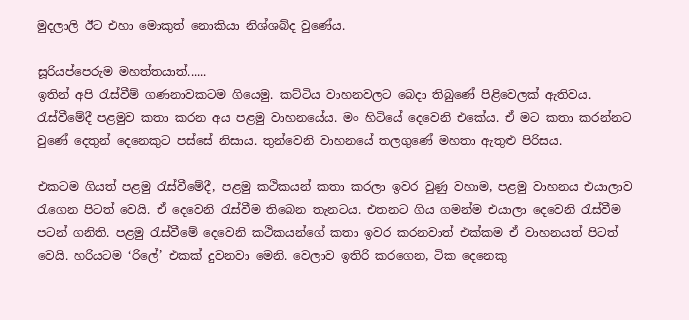මුදලාලි ඊට එහා මොකුත් නොකියා නිශ්ශබ්ද වුණේය.

සූරියප්පෙරුම මහත්තයාත්......
ඉතින් අපි රැස්වීම් ගණනාවකටම ගියෙමු. කට්ටිය වාහනවලට බෙදා තිබුණේ පිළිවෙලක් ඇතිවය. රැස්වීමේදී පළමුව කතා කරන අය පළමු වාහනයේය. මං හිටියේ දෙවෙනි එකේය. ඒ මට කතා කරන්නට වුණේ දෙතුන් දෙනෙකුට පස්සේ නිසාය. තුන්වෙනි වාහනයේ තලගුණේ මහතා ඇතුළු පිරිසය.

එකටම ගියත් පළමු රැස්වීමේදී, පළමු කථිකයන් කතා කරලා ඉවර වුණු වහාම, පළමු වාහනය එයාලාව රැගෙන පිටත් වෙයි. ඒ දෙවෙනි රැස්වීම තිබෙන තැනටය. එතනට ගිය ගමන්ම එයාලා දෙවෙනි රැස්වීම පටන් ගනිති. පළමු රැස්වීමේ දෙවෙනි කථිකයන්ගේ කතා ඉවර කරනවාත් එක්කම ඒ වාහනයත් පිටත් වෙයි. හරියටම ‘රිලේ’ එකක් දුවනවා මෙනි. වෙලාව ඉතිරි කරගෙන, ටික දෙනෙකු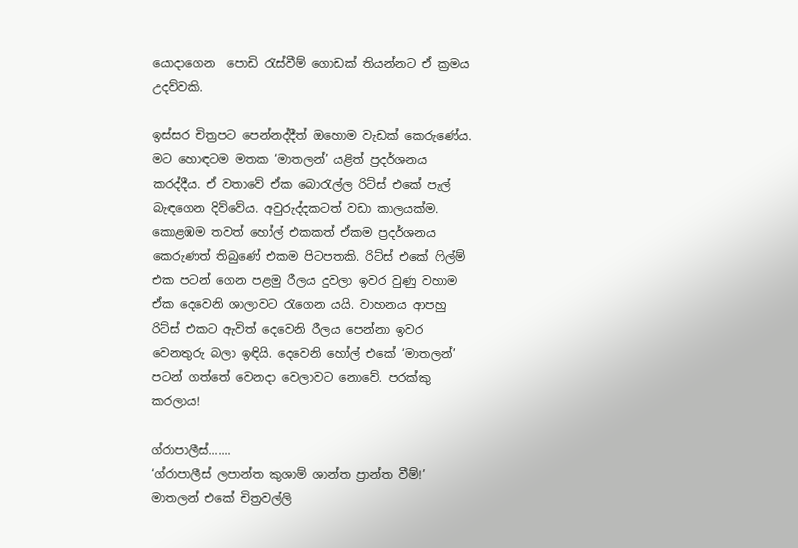යොදාගෙන  පොඩි රැස්වීම් ගොඩක් තියන්නට ඒ ක්‍රමය උදව්වකි.

ඉස්සර චිත්‍රපට පෙන්නද්දීත් ඔහොම වැඩක් කෙරුණේය. මට හොඳටම මතක ‘මාතලන්’ යළිත් ප්‍රදර්ශනය කරද්දීය. ඒ වතාවේ ඒක බොරැල්ල රිට්ස් එකේ පැල් බැඳගෙන දිව්වේය. අවුරුද්දකටත් වඩා කාලයක්ම. කොළඹම තවත් හෝල් එකකත් ඒකම ප්‍රදර්ශනය කෙරුණත් තිබුණේ එකම පිටපතකි. රිට්ස් එකේ ෆිල්ම් එක පටන් ගෙන පළමු රීලය දුවලා ඉවර වුණු වහාම ඒක දෙවෙනි ශාලාවට රැගෙන යයි. වාහනය ආපහු රිට්ස් එකට ඇවිත් දෙවෙනි රීලය පෙන්නා ඉවර වෙනතුරු බලා ඉඳියි. දෙවෙනි හෝල් එකේ ‘මාතලන්’ පටන් ගත්තේ වෙනදා වෙලාවට නොවේ. පරක්කු කරලාය!

ග්රාපාලීස්.......
‘ග්රාපාලීස් ලපාන්ත කුශාම් ශාන්ත ප්‍රාන්ත වීම්!’ මාතලන් එකේ චිත්‍රවල්ලි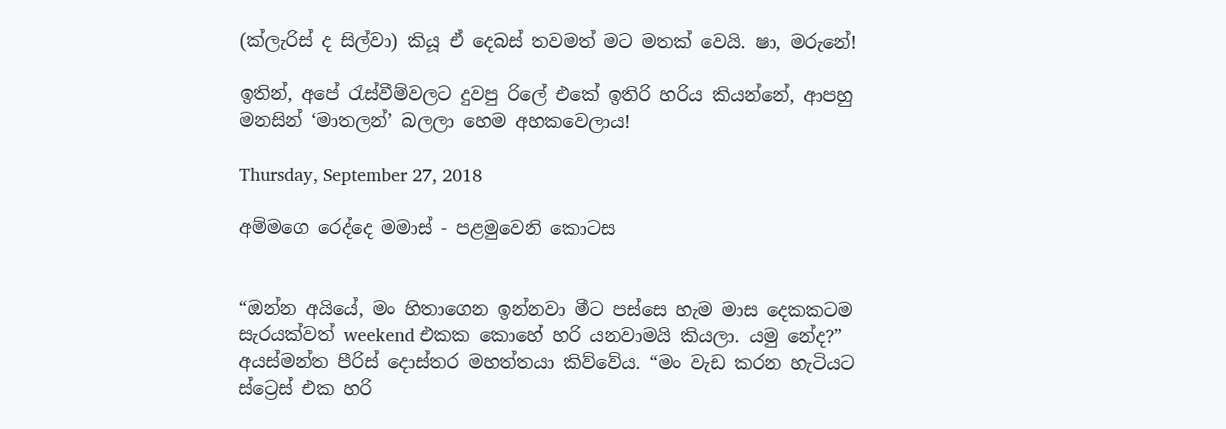(ක්ලැරිස් ද සිල්වා) කියූ ඒ දෙබස් තවමත් මට මතක් වෙයි. ෂා, මරුනේ!

ඉතින්, අපේ රැස්වීම්වලට දුවපු රිලේ එකේ ඉතිරි හරිය කියන්නේ, ආපහු මනසින් ‘මාතලන්’ බලලා හෙම අහකවෙලාය!

Thursday, September 27, 2018

අම්මගෙ රෙද්දෙ මමාස් - පළමුවෙනි කොටස


“ඔන්න අයියේ, මං හිතාගෙන ඉන්නවා මීට පස්සෙ හැම මාස දෙකකටම සැරයක්වත් weekend එකක කොහේ හරි යනවාමයි කියලා. යමු නේද?” අයස්මන්ත පීරිස් දොස්තර මහත්තයා කිව්වේය. “මං වැඩ කරන හැටියට ස්ට්‍රෙස් එක හරි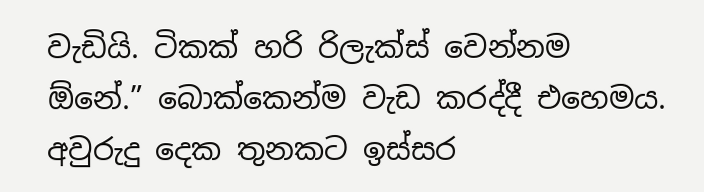වැඩියි. ටිකක් හරි රිලැක්ස් වෙන්නම ඕනේ.” බොක්කෙන්ම වැඩ කරද්දී එහෙමය. අවුරුදු දෙක තුනකට ඉස්සර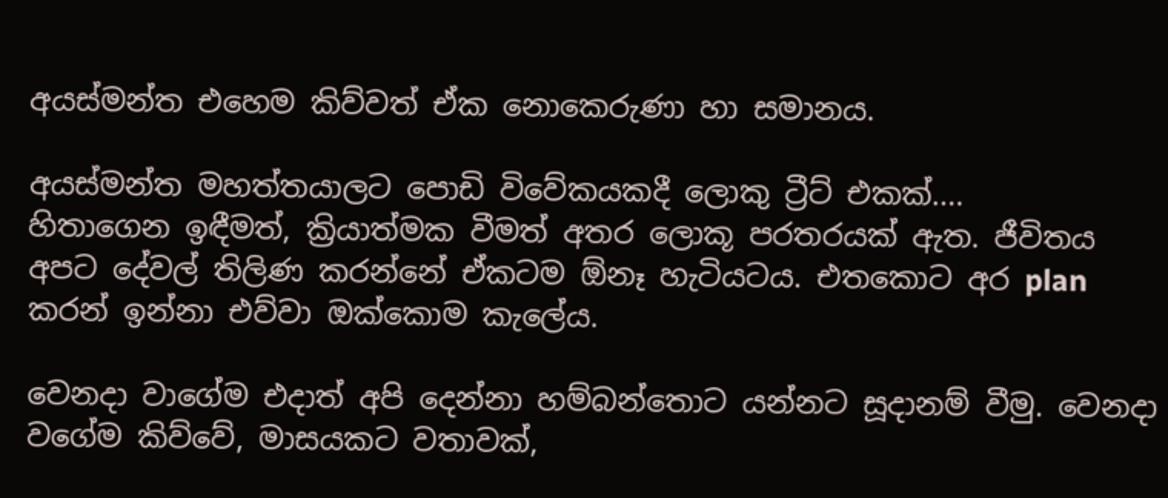අයස්මන්ත එහෙම කිව්වත් ඒක නොකෙරුණා හා සමානය.

අයස්මන්ත මහත්තයාලට පොඩි විවේකයකදී ලොකු ට්‍රීට් එකක්....
හිතාගෙන ඉඳීමත්, ක්‍රියාත්මක වීමත් අතර ලොකූ පරතරයක් ඇත. ජීවිතය අපට දේවල් තිලිණ කරන්නේ ඒකටම ඕනෑ හැටියටය. එතකොට අර plan කරන් ඉන්නා එව්වා ඔක්කොම කැලේය.

වෙනදා වාගේම එදාත් අපි දෙන්නා හම්බන්තොට යන්නට සූදානම් වීමු. වෙනදා වගේම කිව්වේ, මාසයකට වතාවක්,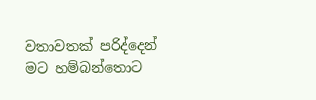වතාවතක් පරිද්දෙන් මට හම්බන්තොට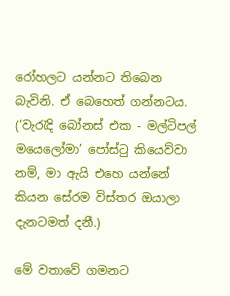රෝහලට යන්නට තිබෙන බැවිනි. ඒ බෙහෙත් ගන්නටය. (‘වැරැදි බෝනස් එක - මල්ටිපල් මයෙලෝමා’ පෝස්ටු කියෙව්වා නම්, මා ඇයි එහෙ යන්නේ කියන සේරම විස්තර ඔයාලා දැනටමත් දනී.)

මේ වතාවේ ගමනට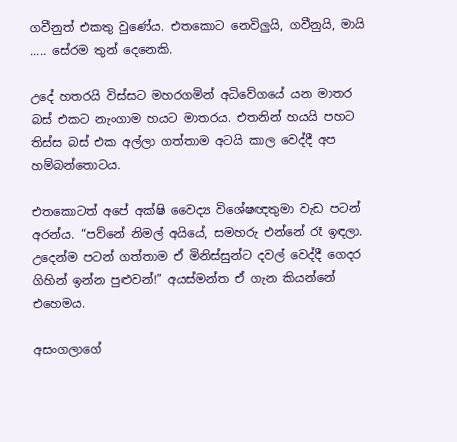ගවීනුත් එකතු වුණේය. එතකොට නෙවිලුයි, ගවීනුයි, මායි ..... සේරම තුන් දෙනෙකි.

උදේ හතරයි විස්සට මහරගමින් අධිවේගයේ යන මාතර බස් එකට නැංගාම හයට මාතරය. එතනින් හයයි පහට තිස්ස බස් එක අල්ලා ගත්තාම අටයි කාල වෙද්දී අප හම්බන්තොටය.

එතකොටත් අපේ අක්ෂි වෛද්‍ය විශේෂඥතුමා වැඩ පටන් අරන්ය. “පව්නේ නිමල් අයියේ, සමහරු එන්නේ රෑ ඉඳලා. උදෙන්ම පටන් ගත්තාම ඒ මිනිස්සුන්ට දවල් වෙද්දී ගෙදර ගිහින් ඉන්න පුළුවන්!” අයස්මන්ත ඒ ගැන කියන්නේ එහෙමය.

අසංගලාගේ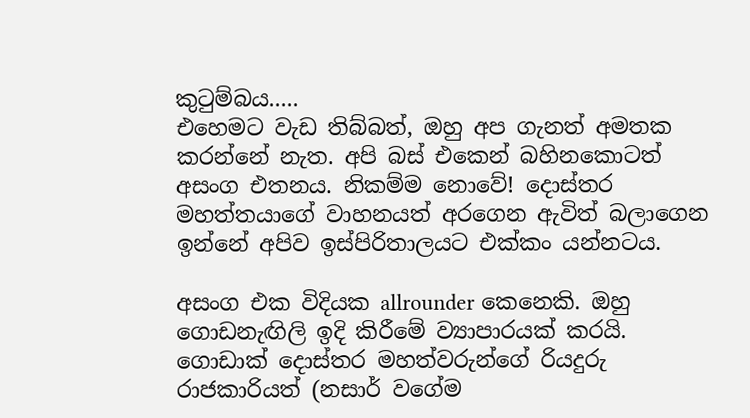කුටුම්බය.....
එහෙමට වැඩ තිබ්බත්, ඔහු අප ගැනත් අමතක කරන්නේ නැත. අපි බස් එකෙන් බහිනකොටත් අසංග එතනය. නිකම්ම නොවේ! දොස්තර මහත්තයාගේ වාහනයත් අරගෙන ඇවිත් බලාගෙන ඉන්නේ අපිව ඉස්පිරිතාලයට එක්කං යන්නටය.

අසංග එක විදියක allrounder කෙනෙකි. ඔහු ගොඩනැඟිලි ඉදි කිරීමේ ව්‍යාපාරයක් කරයි. ගොඩාක් දොස්තර මහත්වරුන්ගේ රියදුරු රාජකාරියත් (නසාර් වගේම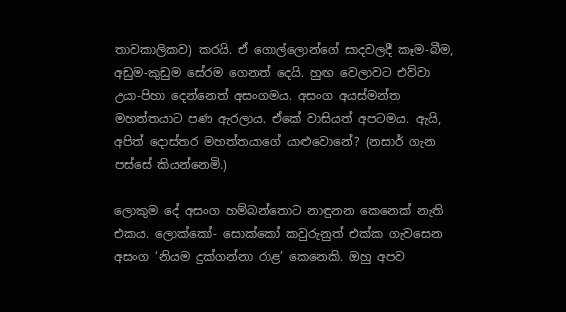තාවකාලිකව) කරයි. ඒ ගොල්ලොන්ගේ සාදවලදී කෑම-බීම, අඩුම-කුඩුම සේරම ගෙනත් දෙයි. හුඟ වෙලාවට එව්වා උයා-පිහා දෙන්නෙත් අසංගමය. අසංග අයස්මන්ත මහත්තයාට පණ ඇරලාය. ඒකේ වාසියත් අපටමය. ඇයි, අපිත් දොස්තර මහත්තයාගේ යාළුවොනේ? (නසාර් ගැන පස්සේ කියන්නෙමි.)

ලොකුම දේ අසංග හම්බන්තොට නාඳුනන කෙනෙක් නැති එකය. ලොක්කෝ- සොක්කෝ කවුරුනුත් එක්ක ගැවසෙන අසංග ‘නියම දුක්ගන්නා රාළ’ කෙනෙකි. ඔහු අපව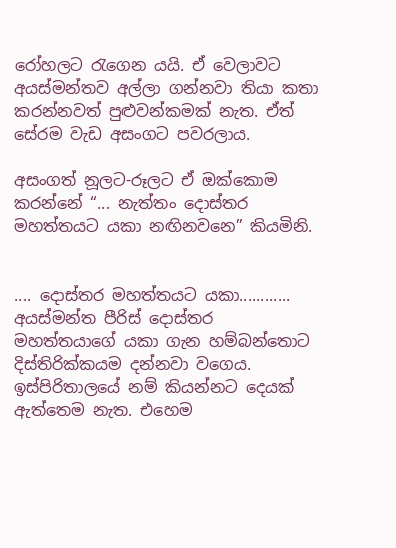රෝහලට රැගෙන යයි. ඒ වෙලාවට අයස්මන්තව අල්ලා ගන්නවා තියා කතා කරන්නවත් පුළුවන්කමක් නැත. ඒත් සේරම වැඩ අසංගට පවරලාය.

අසංගත් නූලට-රූලට ඒ ඔක්කොම කරන්නේ “... නැත්තං දොස්තර මහත්තයට යකා නඟිනවනෙ” කියමිනි.


.... දොස්තර මහත්තයට යකා............
අයස්මන්ත පීරිස් දොස්තර මහත්තයාගේ යකා ගැන හම්බන්තොට දිස්තිරික්කයම දන්නවා වගෙය. ඉස්පිරිතාලයේ නම් කියන්නට දෙයක් ඇත්තෙම නැත. එහෙම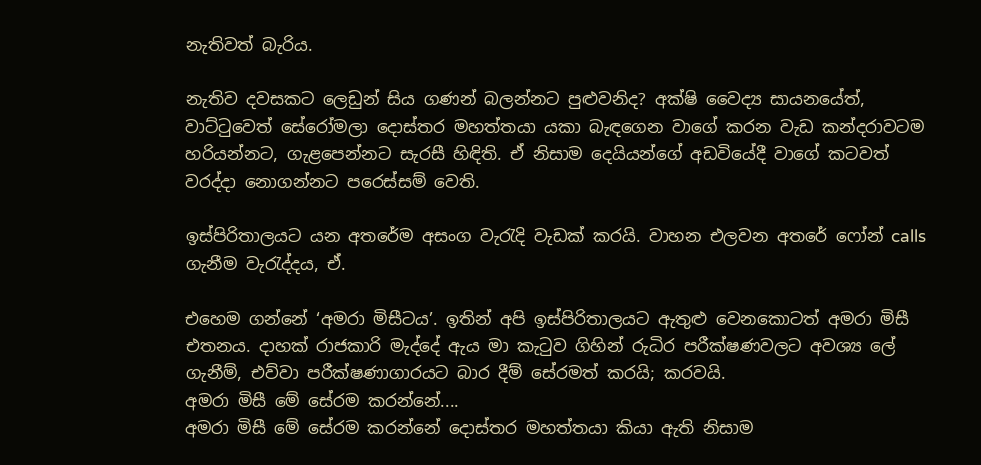නැතිවත් බැරිය.

නැතිව දවසකට ලෙඩුන් සිය ගණන් බලන්නට පුළුවනිද? අක්ෂි වෛද්‍ය සායනයේත්, වාට්ටුවෙත් සේරෝමලා දොස්තර මහත්තයා යකා බැඳගෙන වාගේ කරන වැඩ කන්දරාවටම හරියන්නට, ගැළපෙන්නට සැරසී හිඳිති. ඒ නිසාම දෙයියන්ගේ අඩවියේදී වාගේ කටවත් වරද්දා නොගන්නට පරෙස්සම් වෙති.

ඉස්පිරිතාලයට යන අතරේම අසංග වැරැදි වැඩක් කරයි. වාහන එලවන අතරේ ෆෝන් calls ගැනීම වැරැද්දය, ඒ.

එහෙම ගන්නේ ‘අමරා මිසීටය’. ඉතින් අපි ඉස්පිරිතාලයට ඇතුළු වෙනකොටත් අමරා මිසී එතනය. දාහක් රාජකාරි මැද්දේ ඇය මා කැටුව ගිහින් රුධිර පරීක්ෂණවලට අවශ්‍ය ලේ ගැනීම්, එව්වා පරීක්ෂණාගාරයට බාර දීම් සේරමත් කරයි; කරවයි.
අමරා මිසී මේ සේරම කරන්නේ....
අමරා මිසී මේ සේරම කරන්නේ දොස්තර මහත්තයා කියා ඇති නිසාම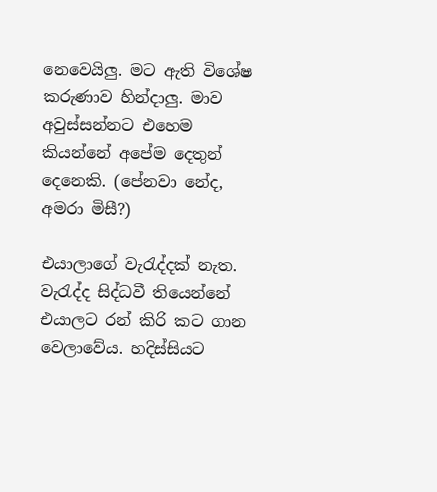නෙවෙයිලු. මට ඇති විශේෂ කරුණාව හින්දාලු. මාව අවුස්සන්නට එහෙම කියන්නේ අපේම දෙතුන් දෙනෙකි. (පේනවා නේද, අමරා මිසී?)

එයාලාගේ වැරැද්දක් නැත. වැරැද්ද සිද්ධවී තියෙන්නේ එයාලට රන් කිරි කට ගාන වෙලාවේය. හදිස්සියට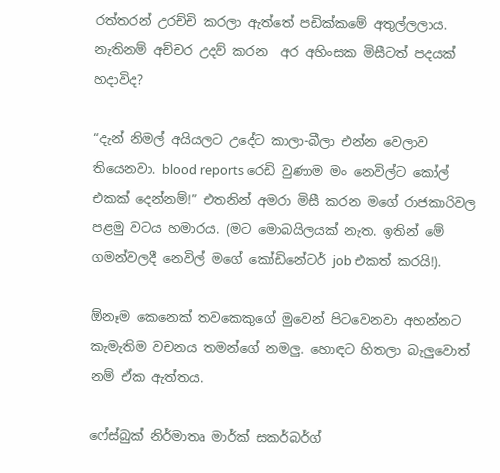රත්තරන් උරච්චි කරලා ඇත්තේ පඩික්කමේ අතුල්ලලාය. නැතිනම් අච්චර උදව් කරන  අර අහිංසක මිසීටත් පදයක් හදාවිද?

“දැන් නිමල් අයියලට උදේට කාලා-බීලා එන්න වෙලාව තියෙනවා. blood reports රෙඩි වුණාම මං නෙවිල්ට කෝල් එකක් දෙන්නම්!” එතනින් අමරා මිසී කරන මගේ රාජකාරිවල  පළමු වටය හමාරය. (මට මොබයිලයක් නැත. ඉතින් මේ ගමන්වලදී නෙවිල් මගේ කෝඩිනේටර් job එකත් කරයි!).

ඕනෑම කෙනෙක් තවකෙකුගේ මුවෙන් පිටවෙනවා අහන්නට කැමැතිම වචනය තමන්ගේ නමලු. හොඳට හිතලා බැලුවොත් නම් ඒක ඇත්තය.

ෆේස්බුක් නිර්මාතෘ මාර්ක් සකර්බර්ග්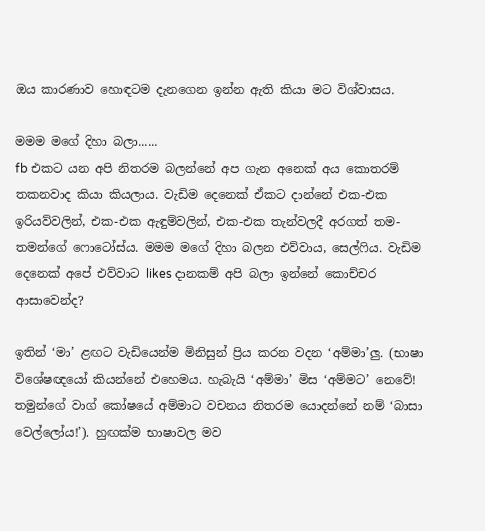ඔය කාරණාව හොඳටම දැනගෙන ඉන්න ඇති කියා මට විශ්වාසය.

මමම මගේ දිහා බලා......
fb එකට යන අපි නිතරම බලන්නේ අප ගැන අනෙක් අය කොතරම් තකනවාද කියා කියලාය. වැඩිම දෙනෙක් ඒකට දාන්නේ එක-එක ඉරියව්වලින්, එක-එක ඇඳුම්වලින්, එක-එක තැන්වලදී අරගත් තම-තමන්ගේ ෆොටෝස්ය. මමම මගේ දිහා බලන එව්වාය, සෙල්ෆිය. වැඩිම දෙනෙක් අපේ එව්වාට likes දානකම් අපි බලා ඉන්නේ කොච්චර ආසාවෙන්ද?

ඉතින් ‘මා’ ළඟට වැඩියෙන්ම මිනිසුන් ප්‍රිය කරන වදන ‘අම්මා’ලු. (භාෂා විශේෂඥයෝ කියන්නේ එහෙමය. හැබැයි ‘අම්මා’ මිස ‘අම්මට’ නෙවේ! තමුන්ගේ වාග් කෝෂයේ අම්මාට වචනය නිතරම යොදන්නේ නම් ‘බාසා වෙල්ලෝය!’). හුඟක්ම භාෂාවල මව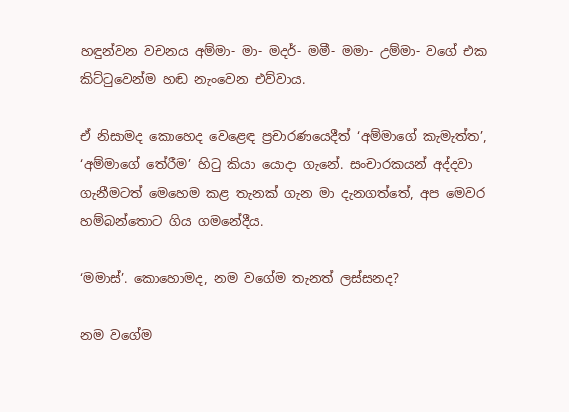හඳුන්වන වචනය අම්මා- මා- මදර්- මමී- මමා- උම්මා- වගේ එක කිට්ටුවෙන්ම හඬ නැංවෙන එව්වාය.

ඒ නිසාමද කොහෙද වෙළෙඳ ප්‍රචාරණයෙදීත් ‘අම්මාගේ කැමැත්ත’, ‘අම්මාගේ තේරීම’ හිටු කියා යොදා ගැනේ. සංචාරකයන් අද්දවා ගැනීමටත් මෙහෙම කළ තැනක් ගැන මා දැනගත්තේ, අප මෙවර හම්බන්තොට ගිය ගමනේදීය.

‘මමාස්’. කොහොමද, නම වගේම තැනත් ලස්සනද?

නම වගේම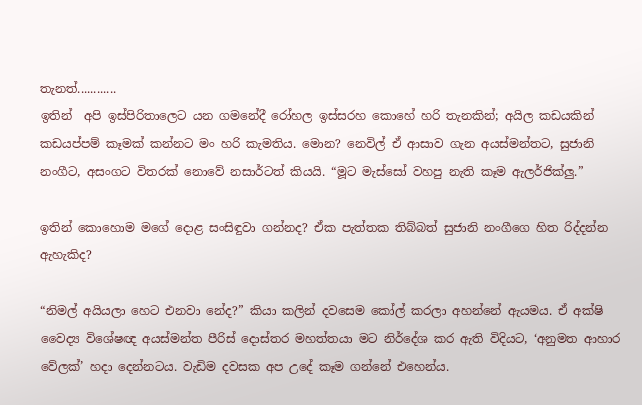තැනත්............
ඉතින්  අපි ඉස්පිරිතාලෙට යන ගමනේදී රෝහල ඉස්සරහ කොහේ හරි තැනකින්; අයිල කඩයකින් කඩයප්පම් කෑමක් කන්නට මං හරි කැමතිය. මොන? නෙවිල් ඒ ආසාව ගැන අයස්මන්තට, සුජානි නංගීට, අසංගට විතරක් නොවේ නසාර්ටත් කියයි. “මූට මැස්සෝ වහපු නැති කෑම ඇලර්ජික්ලු.”

ඉතින් කොහොම මගේ දොළ සංසිඳුවා ගන්නද? ඒක පැත්තක තිබ්බත් සුජානි නංගීගෙ හිත රිද්දන්න ඇහැකිද?

“නිමල් අයියලා හෙට එනවා නේද?” කියා කලින් දවසෙම කෝල් කරලා අහන්නේ ඇයමය. ඒ අක්ෂි වෛද්‍ය විශේෂඥ අයස්මන්ත පීරිස් දොස්තර මහත්තයා මට නිර්දේශ කර ඇති විදියට, ‘අනුමත ආහාර වේලක්’ හදා දෙන්නටය. වැඩිම දවසක අප උදේ කෑම ගන්නේ එහෙන්ය.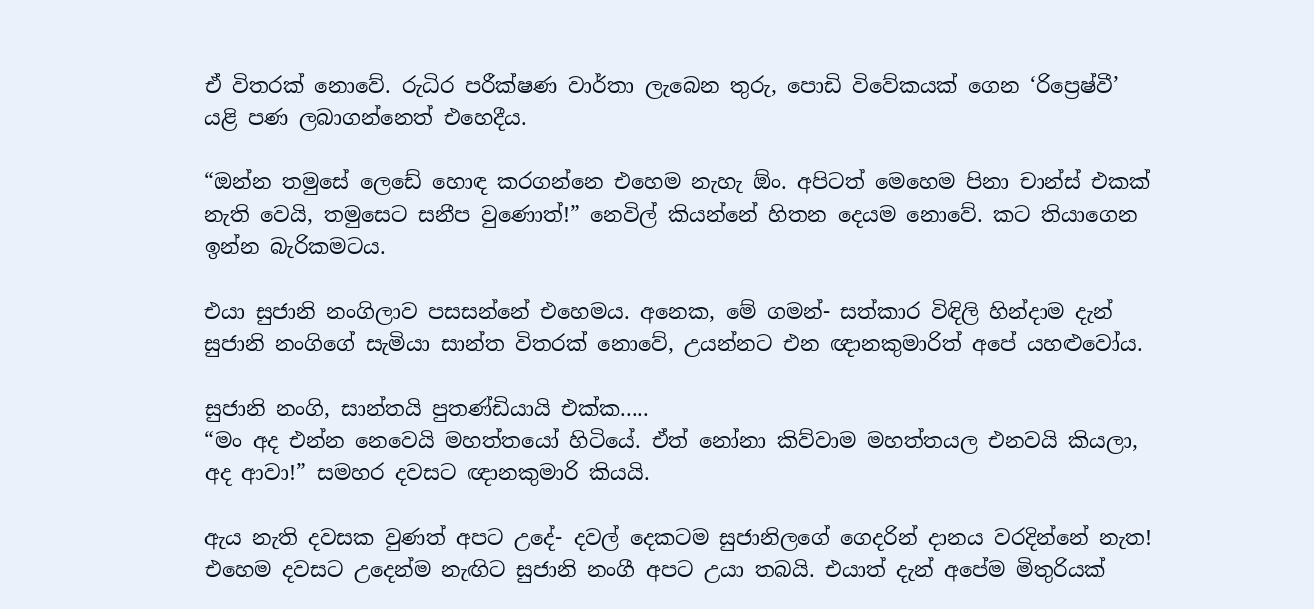ඒ විතරක් නොවේ. රුධිර පරීක්ෂණ වාර්තා ලැබෙන තුරු, පොඩි විවේකයක් ගෙන ‘රිප්‍රෙෂ්වී’ යළි පණ ලබාගන්නෙත් එහෙදීය.

“ඔන්න තමුසේ ලෙඩේ හොඳ කරගන්නෙ එහෙම නැහැ ඕං. අපිටත් මෙහෙම පිනා චාන්ස් එකක් නැති වෙයි, තමුසෙට සනීප වුණොත්!” නෙවිල් කියන්නේ හිතන දෙයම නොවේ. කට තියාගෙන ඉන්න බැරිකමටය.

එයා සුජානි නංගිලාව පසසන්නේ එහෙමය. අනෙක, මේ ගමන්- සත්කාර විඳිලි හින්දාම දැන් සුජානි නංගිගේ සැමියා සාන්ත විතරක් නොවේ, උයන්නට එන ඥානකුමාරිත් අපේ යහළුවෝය.

සුජානි නංගි, සාන්තයි පුතණ්ඩියායි එක්ක.....
“මං අද එන්න නෙවෙයි මහත්තයෝ හිටියේ. ඒත් නෝනා කිව්වාම මහත්තයල එනවයි කියලා, අද ආවා!” සමහර දවසට ඥානකුමාරි කියයි.

ඇය නැති දවසක වුණත් අපට උදේ- දවල් දෙකටම සුජානිලගේ ගෙදරින් දානය වරදින්නේ නැත! එහෙම දවසට උදෙන්ම නැඟිට සුජානි නංගී අපට උයා තබයි. එයාත් දැන් අපේම මිතුරියක්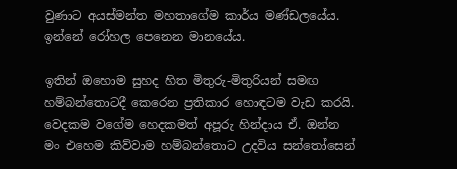වුණාට අයස්මන්ත මහතාගේම කාර්ය මණ්ඩලයේය. ඉන්නේ රෝහල පෙනෙන මානයේය.

ඉතින් ඔහොම සුහද හිත මිතුරු-මිතුරියන් සමඟ හම්බන්තොටදී කෙරෙන ප්‍රතිකාර හොඳටම වැඩ කරයි. වෙදකම වගේම හෙදකමත් අපූරු හින්දාය ඒ. ඔන්න මං එහෙම කිව්වාම හම්බන්තොට උදවිය සන්තෝසෙන්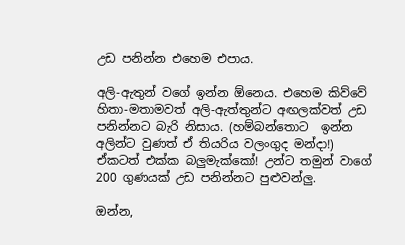උඩ පනින්න එහෙම එපාය.

අලි-ඇතුන් වගේ ඉන්න ඕනෙය. එහෙම කිව්වේ හිතා-මතාමවත් අලි-ඇත්තුන්ට අඟලක්වත් උඩ පනින්නට බැරි නිසාය. (හම්බන්තොට  ඉන්න අලින්ට වුණත් ඒ තියරිය වලංගුද මන්දා!) ඒකටත් එක්ක බලුමැක්කෝ! උන්ට තමුන් වාගේ 200 ගුණයක් උඩ පනින්නට පුළුවන්ලු.

ඔන්න,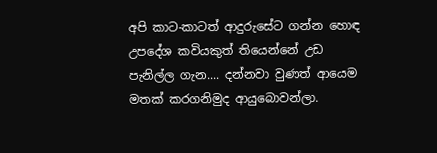අපි කාට-කාටත් ආදුරුසේට ගන්න හොඳ උපදේශ කවියකුත් තියෙන්නේ උඩ පැනිල්ල ගැන.... දන්නවා වුණත් ආයෙම මතක් කරගනිමුද ආයුබොවන්ලා.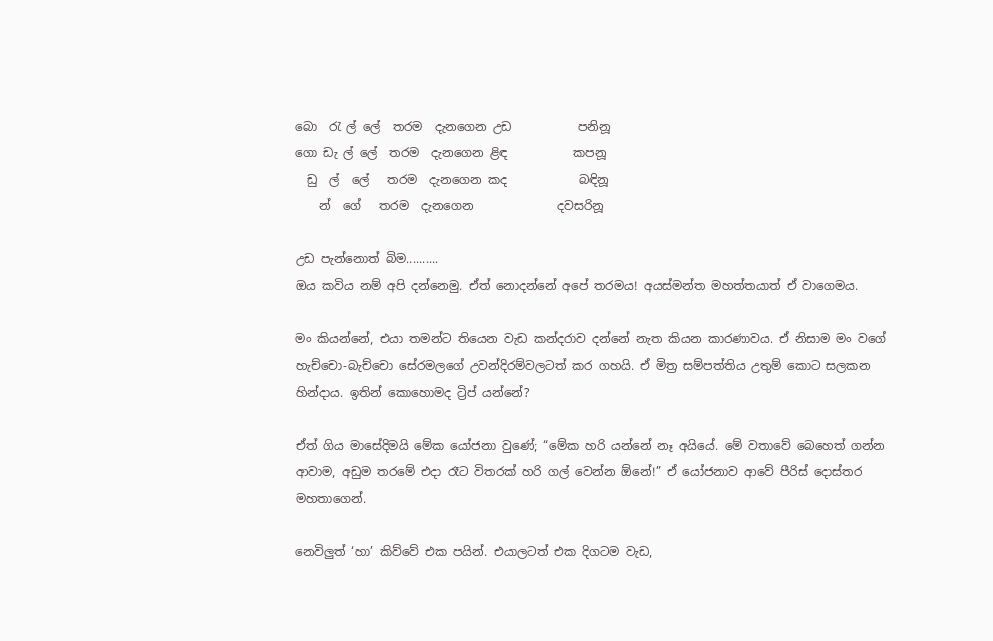බො  රැ ල් ලේ  තරම  දැනගෙන උඩ           පනිනූ
ගො ඩැ ල් ලේ  තරම  දැනගෙන ළිඳ           කපනූ
  ඩු  ල්  ලේ   තරම  දැනගෙන කද            බඳිනූ
    න්  ගේ   තරම  දැනගෙන              දවසරිනූ

උඩ පැන්නොත් බිම..........
ඔය කවිය නම් අපි දන්නෙමු. ඒත් නොදන්නේ අපේ තරමය! අයස්මන්ත මහත්තයාත් ඒ වාගෙමය.

මං කියන්නේ, එයා තමන්ට තියෙන වැඩ කන්දරාව දන්නේ නැත කියන කාරණාවය. ඒ නිසාම මං වගේ හැච්චො-බැච්චො සේරමලගේ උවන්දිරම්වලටත් කර ගහයි. ඒ මිත්‍ර සම්පත්තිය උතුම් කොට සලකන හින්දාය. ඉතින් කොහොමද ට්‍රිප් යන්නේ?

ඒත් ගිය මාසේදිමයි මේක යෝජනා වුණේ; “මේක හරි යන්නේ නෑ අයියේ. මේ වතාවේ බෙහෙත් ගන්න ආවාම, අඩුම තරමේ එදා රෑට විතරක් හරි ගල් වෙන්න ඕනේ!” ඒ යෝජනාව ආවේ පීරිස් දොස්තර මහතාගෙන්.

නෙවිලුත් ‘හා’ කිව්වේ එක පයින්. එයාලටත් එක දිගටම වැඩ,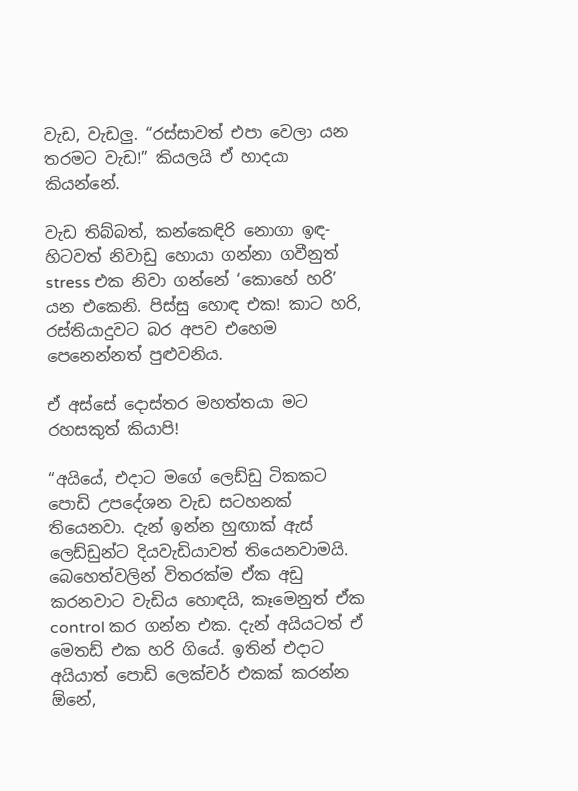වැඩ, වැඩලු. “රස්සාවත් එපා වෙලා යන තරමට වැඩ!” කියලයි ඒ හාදයා කියන්නේ.

වැඩ තිබ්බත්, කන්කෙඳිරි නොගා ඉඳ-හිටවත් නිවාඩු හොයා ගන්නා ගවීනුත් stress එක නිවා ගන්නේ ‘කොහේ හරි’ යන එකෙනි. පිස්සු හොඳ එක! කාට හරි, රස්තියාදුවට බර අපව එහෙම පෙනෙන්නත් පුළුවනිය.

ඒ අස්සේ දොස්තර මහත්තයා මට රහසකුත් කියාපි!

“අයියේ, එදාට මගේ ලෙඩ්ඩු ටිකකට පොඩි උපදේශන වැඩ සටහනක් තියෙනවා. දැන් ඉන්න හුඟාක් ඇස් ලෙඩ්ඩුන්ට දියවැඩියාවත් තියෙනවාමයි. බෙහෙත්වලින් විතරක්ම ඒක අඩු කරනවාට වැඩිය හොඳයි, කෑමෙනුත් ඒක control කර ගන්න එක. දැන් අයියටත් ඒ මෙතඩ් එක හරි ගියේ. ඉතින් එදාට අයියාත් පොඩි ලෙක්චර් එකක් කරන්න ඕනේ,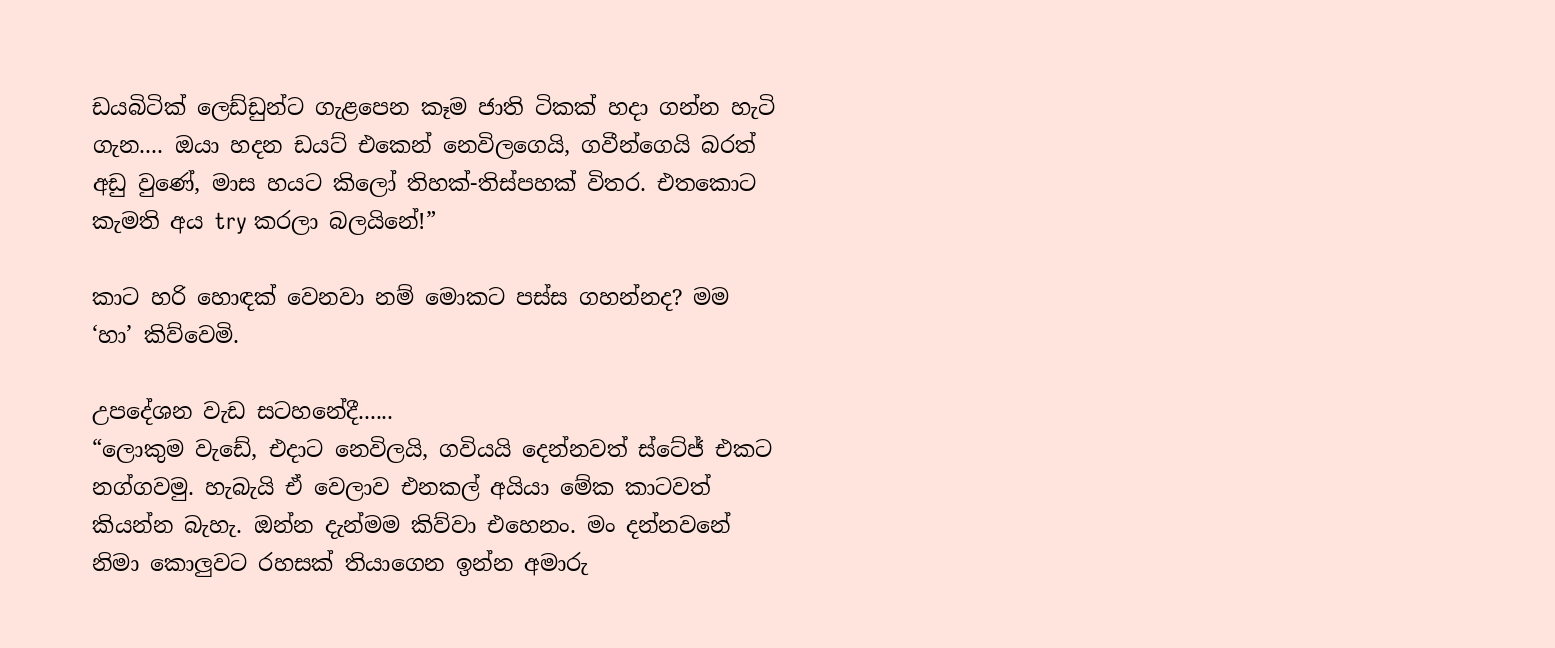ඩයබිටික් ලෙඩ්ඩුන්ට ගැළපෙන කෑම ජාති ටිකක් හදා ගන්න හැටි ගැන.... ඔයා හදන ඩයට් එකෙන් නෙවිලගෙයි, ගවීන්ගෙයි බරත් අඩු වුණේ, මාස හයට කිලෝ තිහක්-තිස්පහක් විතර. එතකොට කැමති අය try කරලා බලයිනේ!”

කාට හරි හොඳක් වෙනවා නම් මොකට පස්ස ගහන්නද? මම ‘හා’ කිව්වෙමි.

උපදේශන වැඩ සටහනේදී......
“ලොකුම වැඩේ, එදාට නෙවිලයි, ගවියයි දෙන්නවත් ස්ටේජ් එකට නග්ගවමු. හැබැයි ඒ වෙලාව එනකල් අයියා මේක කාටවත් කියන්න බැහැ. ඔන්න දැන්මම කිව්වා එහෙනං. මං දන්නවනේ නිමා කොලුවට රහසක් තියාගෙන ඉන්න අමාරු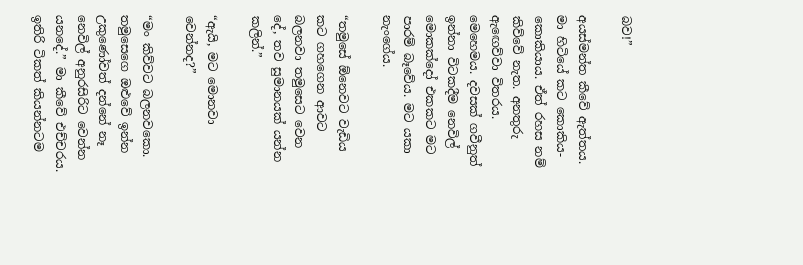බව!”

අයස්මන්ත කීවේ ඇත්තය. මා හිටියේ කට කොකිය-කොකියාය. ඒත් රහස නම් කිව්වේ නැත. අනතුරු ඇඟෙව්වා විතරය. මෙහෙමය. දවසක් ගවීනුත් ඉන්නා විටකදීම නෙවිල් මොකක්දෝ එකකට මට පාරම් බෑවේය. මට යකා නැංගේය.

“තමුසේ ඕනෙවට වැඩිය කට ගහගෙන ආවට බලනවා තමුසෙට වෙන දේ, තව සුමානයක් යන්න කලින්.”

“ඇයි, මට මොනවා වෙන්නද?”

“මං කිව්වට බලනවකො. තමුසෙගෙ ඔළුවේ ඉන්න උකුණෝවත් දන්නේ නෑ නෙවිල් අනුරසිරිට වෙන්න යනදේ.” මා කීවේ එච්චරය. ඉතිරි ටිකත් කියන්නටම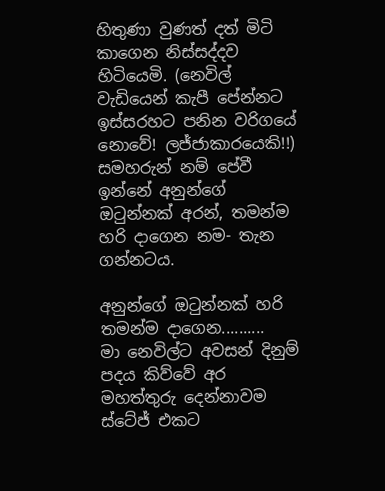හිතුණා වුණත් දත් මිටි කාගෙන නිස්සද්දව හිටියෙමි. (නෙවිල් වැඩියෙන් කැපී පේන්නට ඉස්සරහට පනින වරිගයේ නොවේ! ලජ්ජාකාරයෙකි!!) සමහරුන් නම් පේවී ඉන්නේ අනුන්ගේ ඔටුන්නක් අරන්, තමන්ම හරි දාගෙන නම- තැන ගන්නටය.

අනුන්ගේ ඔටුන්නක් හරි තමන්ම දාගෙන..........
මා නෙවිල්ට අවසන් දිනුම් පදය කිව්වේ අර මහත්තුරු දෙන්නාවම ස්ටේජ් එකට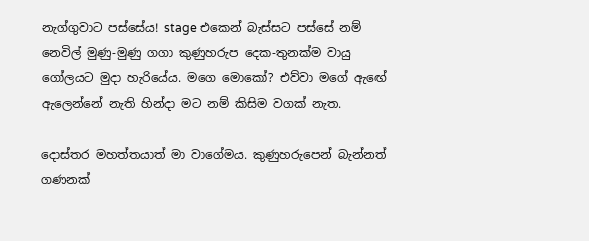නැග්ගුවාට පස්සේය! stage එකෙන් බැස්සට පස්සේ නම් නෙවිල් මුණු-මුණු ගගා කුණුහරුප දෙක-තුනක්ම වායු ගෝලයට මුදා හැරියේය. මගෙ මොකෝ? එව්වා මගේ ඇඟේ ඇලෙන්නේ නැති හින්දා මට නම් කිසිම වගක් නැත.

දොස්තර මහත්තයාත් මා වාගේමය. කුණුහරුපෙන් බැන්නත් ගණනක්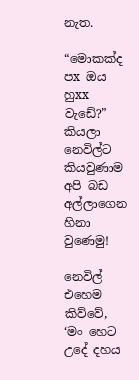නැත.

“මොකක්ද  පx ඔය හුxx වැඩේ?” කියලා නෙවිල්ට කියවුණාම අපි බඩ අල්ලාගෙන හිනා වුණෙමු!

නෙවිල් එහෙම කිව්වේ, ‘මං හෙට උදේ දහය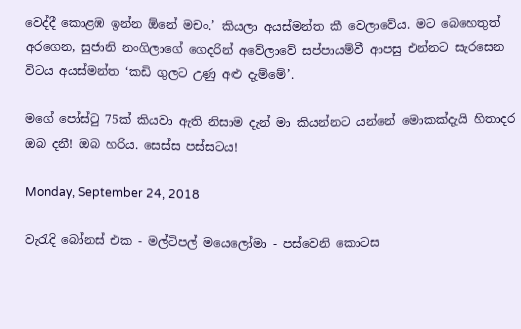වෙද්දී කොළඹ ඉන්න ඕනේ මචං.’ කියලා අයස්මන්ත කී වෙලාවේය. මට බෙහෙතුත් අරගෙන, සුජානි නංගිලාගේ ගෙදරින් අවේලාවේ සප්පායම්වී ආපසු එන්නට සැරසෙන විටය අයස්මන්ත ‘කඩි ගුලට උණු අළු දැම්මේ’.

මගේ පෝස්ටු 75ක් කියවා ඇති නිසාම දැන් මා කියන්නට යන්නේ මොකක්දැයි හිතාදර ඔබ දනී! ඔබ හරිය. සෙස්ස පස්සටය!

Monday, September 24, 2018

වැරැදි බෝනස් එක - මල්ටිපල් මයෙලෝමා - පස්වෙනි කොටස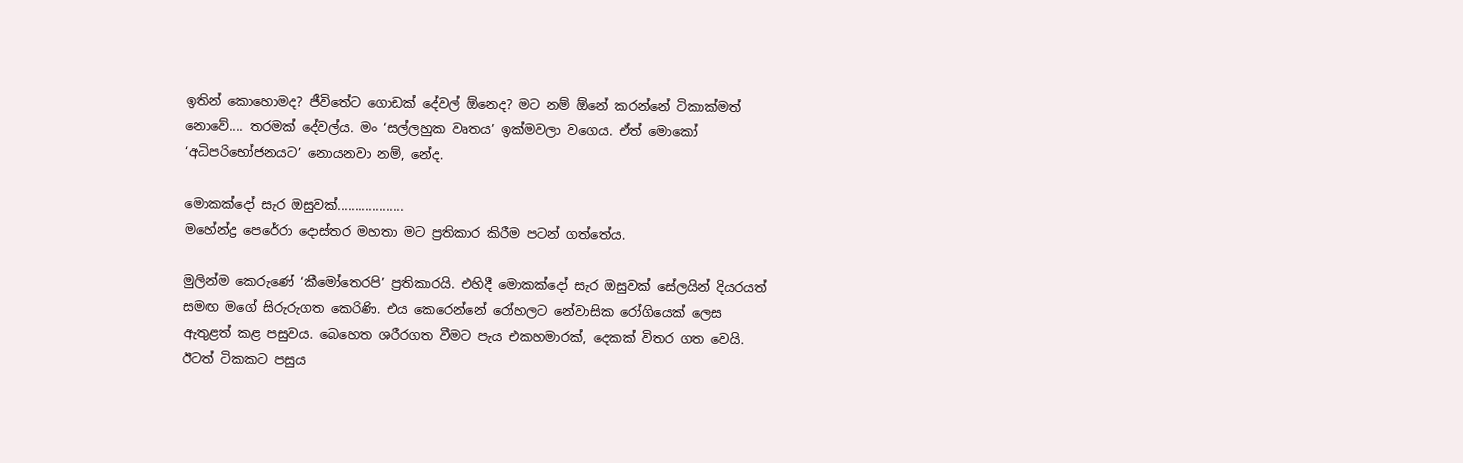ඉතින් කොහොමද? ජීවිතේට ගොඩක් දේවල් ඕනෙද? මට නම් ඕනේ කරන්නේ ටිකාක්මත් නොවේ.... තරමක් දේවල්ය. මං ‘සල්ලහුක වෘතය’ ඉක්මවලා වගෙය. ඒත් මොකෝ ‘අධිපරිභෝජනයට’ නොයනවා නම්, නේද.

මොකක්දෝ සැර ඔසුවක්...................
මහේන්ද්‍ර පෙරේරා දොස්තර මහතා මට ප්‍රතිකාර කිරීම පටන් ගත්තේය.

මුලින්ම කෙරුණේ ‘කීමෝතෙරපි’ ප්‍රතිකාරයි. එහිදී මොකක්දෝ සැර ඔසුවක් සේලයින් දියරයත් සමඟ මගේ සිරුරුගත කෙරිණි. එය කෙරෙන්නේ රෝහලට නේවාසික රෝගියෙක් ලෙස ඇතුළත් කළ පසුවය. බෙහෙත ශරීරගත වීමට පැය එකහමාරක්, දෙකක් විතර ගත වෙයි. ඊටත් ටිකකට පසුය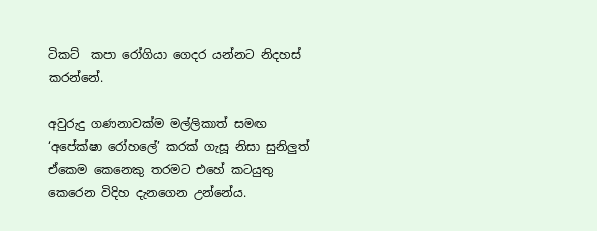ටිකට්  කපා රෝගියා ගෙදර යන්නට නිදහස් කරන්නේ.

අවුරුදු ගණනාවක්ම මල්ලිකාත් සමඟ ‘අපේක්ෂා රෝහලේ’ කරක් ගැසූ නිසා සුනිලුත් ඒකෙම කෙනෙකු තරමට එහේ කටයුතු කෙරෙන විදිහ දැනගෙන උන්නේය.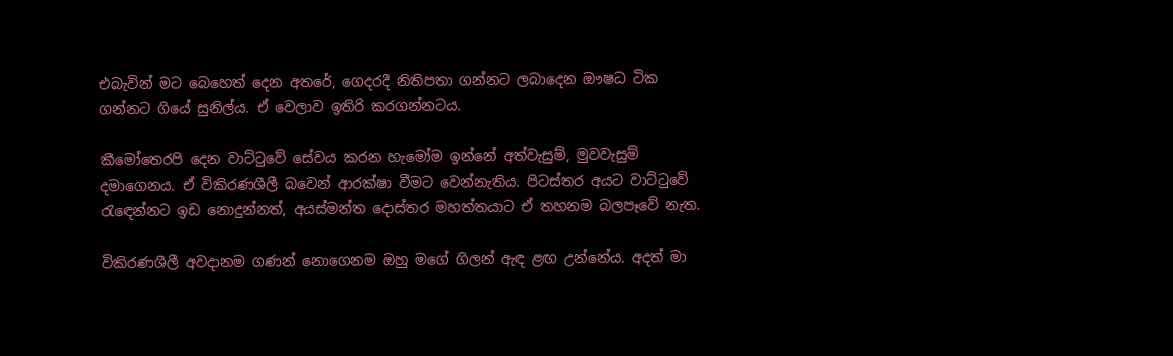එබැවින් මට බෙහෙත් දෙන අතරේ, ගෙදරදී නිතිපතා ගන්නට ලබාදෙන ඖෂධ ටික ගන්නට ගියේ සුනිල්ය. ඒ වෙලාව ඉතිරි කරගන්නටය.

කීමෝතෙරපි දෙන වාට්ටුවේ සේවය කරන හැමෝම ඉන්නේ අත්වැසුම්, මුවවැසුම් දමාගෙනය. ඒ විකිරණශීලී බවෙන් ආරක්ෂා වීමට වෙන්නැතිය. පිටස්තර අයට වාට්ටුවේ රැඳෙන්නට ඉඩ නොදුන්නත්, අයස්මන්ත දොස්තර මහත්තයාට ඒ තහනම බලපෑවේ නැත.

විකිරණශීලී අවදානම ගණන් නොගෙනම ඔහු මගේ ගිලන් ඇඳ ළඟ උන්නේය. අදත් මා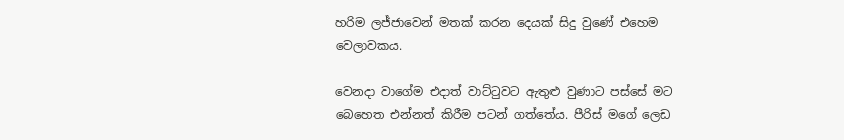හරිම ලජ්ජාවෙන් මතක් කරන දෙයක් සිදු වුණේ එහෙම වෙලාවකය.

වෙනදා වාගේම එදාත් වාට්ටුවට ඇතුළු වුණාට පස්සේ මට බෙහෙත එන්නත් කිරීම පටන් ගත්තේය. පීරිස් මගේ ලෙඩ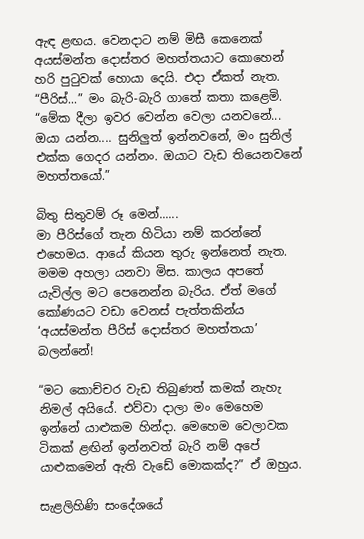ඇඳ ළඟය. වෙනදාට නම් මිසී කෙනෙක් අයස්මන්ත දොස්තර මහත්තයාට කොහෙන් හරි පුටුවක් හොයා දෙයි. එදා ඒකත් නැත. “පීරිස්...” මං බැරි-බැරි ගාතේ කතා කළෙමි. “මේක දීලා ඉවර වෙන්න වෙලා යනවනේ... ඔයා යන්න.... සුනිලුත් ඉන්නවනේ, මං සුනිල් එක්ක ගෙදර යන්නං. ඔයාට වැඩ තියෙනවනේ මහත්තයෝ.”

බිතු සිතුවම් රූ මෙන්......
මා පීරිස්ගේ තැන හිටියා නම් කරන්නේ එහෙමය. ආයේ කියන තුරු ඉන්නෙත් නැත. මමම අහලා යනවා මිස. කාලය අපතේ යැවිල්ල මට පෙනෙන්න බැරිය. ඒත් මගේ කෝණයට වඩා වෙනස් පැත්තකින්ය ‘අයස්මන්ත පීරිස් දොස්තර මහත්තයා’ බලන්නේ!

“මට කොච්චර වැඩ තිබුණත් කමක් නැහැ නිමල් අයියේ. එව්වා දාලා මං මෙහෙම ඉන්නේ යාළුකම හින්දා. මෙහෙම වෙලාවක ටිකක් ළඟින් ඉන්නවත් බැරි නම් අපේ යාළුකමෙන් ඇති වැඩේ මොකක්ද?” ඒ ඔහුය.

සැළලිහිණි සංදේශයේ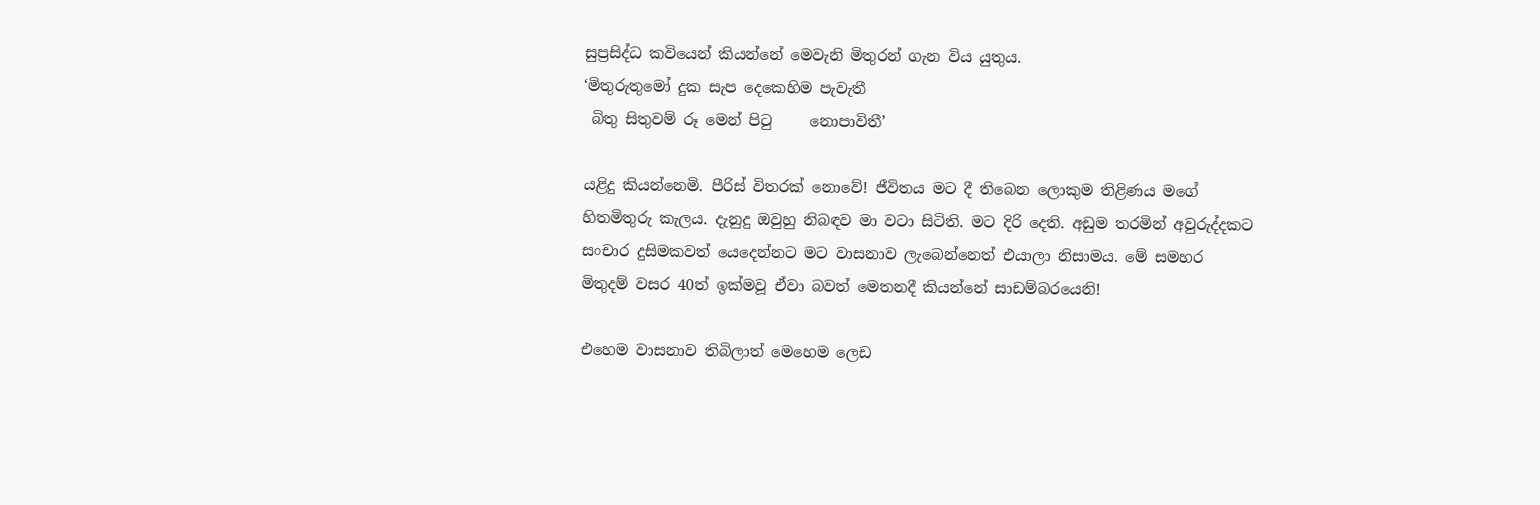සුප්‍රසිද්ධ කවියෙන් කියන්නේ මෙවැනි මිතුරන් ගැන විය යුතුය.
‘මිතුරුතුමෝ දුක සැප දෙකෙහිම පැවැතී
 බිතු සිතුවම් රූ මෙන් පිටු     නොපාවිතී’

යළිදු කියන්නෙමි. පීරිස් විතරක් නොවේ! ජීවිතය මට දී තිබෙන ලොකුම තිළිණය මගේ හිතමිතුරු කැලය. දැනුදු ඔවුහු නිබඳව මා වටා සිටිති. මට දිරි දෙති. අඩුම තරමින් අවුරුද්දකට සංචාර දුසිමකවත් යෙදෙන්නට මට වාසනාව ලැබෙන්නෙත් එයාලා නිසාමය. මේ සමහර මිතුදම් වසර 40ත් ඉක්මවූ ඒවා බවත් මෙතනදී කියන්නේ සාඩම්බරයෙනි!

එහෙම වාසනාව තිබිලාත් මෙහෙම ලෙඩ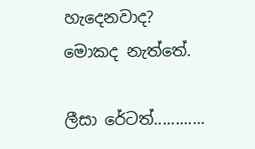හැදෙනවාද? මොකද නැත්තේ.

ලීසා රේටත්............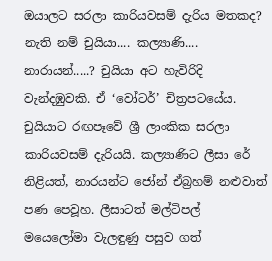ඔයාලට සරලා කාරියවසම් දැරිය මතකද? නැති නම් චුයියා.... කල්‍යාණි.... නාරායන්.....? චුයියා අට හැවිරිදි වැන්දඹුවකි. ඒ ‘වෝටර්’ චිත්‍රපටයේය. චුයියාට රඟපෑවේ ශ්‍රී ලාංකික සරලා කාරියවසම් දැරියයි. කල්‍යාණිට ලීසා රේ නිළියත්, නාරයන්ට ජෝන් ඒබ්‍රහම් නළුවාත් පණ පෙවූහ. ලීසාටත් මල්ටිපල් මයෙලෝමා වැලඳුණු පසුව ගත්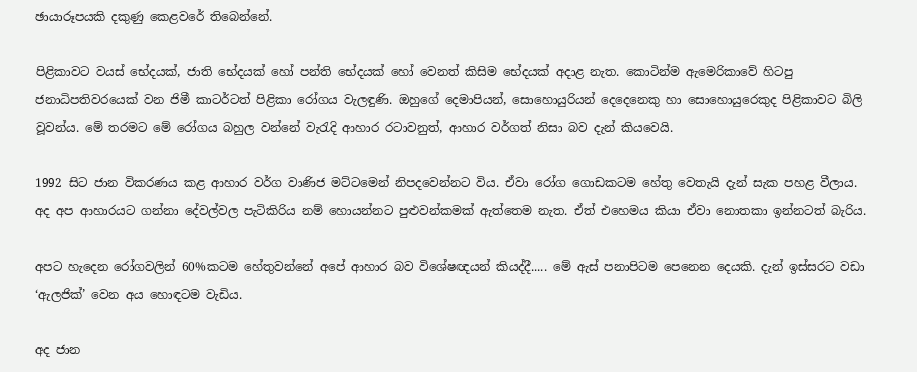ඡායාරූපයකි දකුණු කෙළවරේ තිබෙන්නේ.

පිළිකාවට වයස් භේදයක්, ජාති භේදයක් හෝ පන්ති භේදයක් හෝ වෙනත් කිසිම භේදයක් අදාළ නැත. කොටින්ම ඇමෙරිකාවේ හිටපු ජනාධිපතිවරයෙක් වන ජිමී කාටර්ටත් පිළිකා රෝගය වැලඳුණි. ඔහුගේ දෙමාපියන්, සොහොයුරියන් දෙදෙනෙකු හා සොහොයුරෙකුද පිළිකාවට බිලි වූවන්ය. මේ තරමට මේ රෝගය බහුල වන්නේ වැරැදි ආහාර රටාවනුත්, ආහාර වර්ගත් නිසා බව දැන් කියවෙයි.

1992 සිට ජාන විකරණය කළ ආහාර වර්ග වාණිජ මට්ටමෙන් නිපදවෙන්නට විය. ඒවා රෝග ගොඩකටම හේතු වෙතැයි දැන් සැක පහළ වීලාය. අද අප ආහාරයට ගන්නා දේවල්වල පැටිකිරිය නම් හොයන්නට පුළුවන්කමක් ඇත්තෙම නැත. ඒත් එහෙමය කියා ඒවා නොතකා ඉන්නටත් බැරිය.

අපට හැදෙන රෝගවලින් 60%කටම හේතුවන්නේ අපේ ආහාර බව විශේෂඥයන් කියද්දී..... මේ ඇස් පනාපිටම පෙනෙන දෙයකි. දැන් ඉස්සරට වඩා ‘ඇලජික්’ වෙන අය හොඳටම වැඩිය.

අද ජාන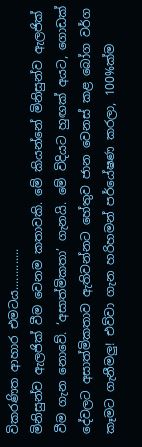විකරණිත ආහාර එමටය.............
මිනිසුන්ව ඇලජික් වීම වෙනම කතාවකි. මේ කියන්නේ මිනිසුන්ව ඇලජික් වීම ගැන නොවේ. ‘අසාත්මිකතා’ ගැනයි. මේ විදියට හුඟක් අයට, ගොඩක් දේවලට අසාත්මිකතාව ඇතිවන්නට හේතුව ජාන වෙනස් කළ බෝග වර්ග කෑමට ගැනීමලු! එව්වා ගැන හරිහමන් පර්යේෂණ කරලා, 100%ක්ම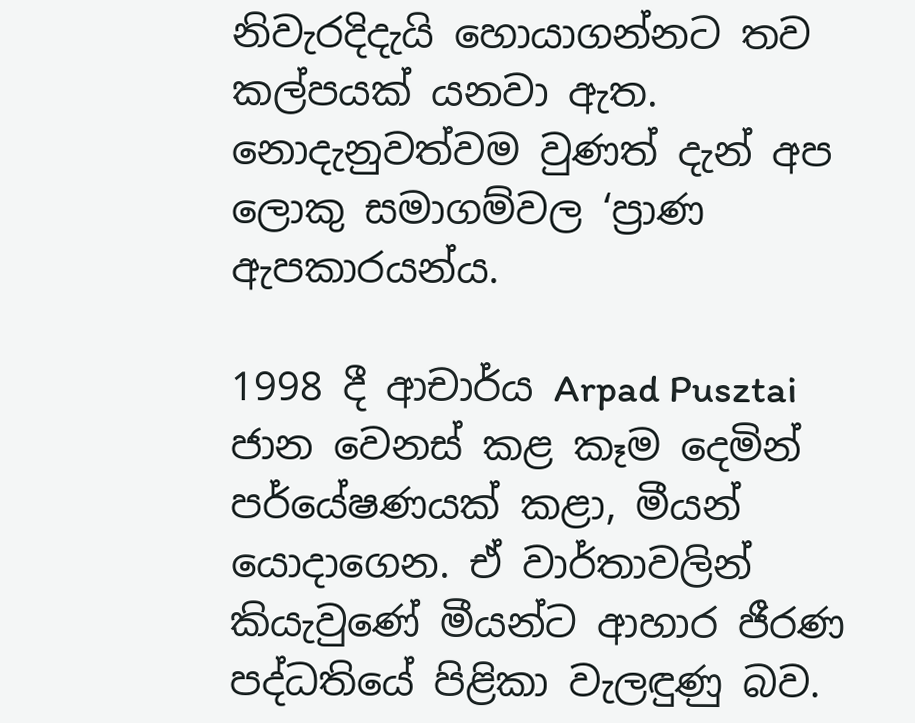නිවැරදිදැයි හොයාගන්නට තව කල්පයක් යනවා ඇත. නොදැනුවත්වම වුණත් දැන් අප ලොකු සමාගම්වල ‘ප්‍රාණ ඇපකාරයන්ය.

1998 දී ආචාර්ය Arpad Pusztai ජාන වෙනස් කළ කෑම දෙමින් පර්යේෂණයක් කළා, මීයන් යොදාගෙන. ඒ වාර්තාවලින් කියැවුණේ මීයන්ට ආහාර ජීරණ පද්ධතියේ පිළිකා වැලඳුණු බව.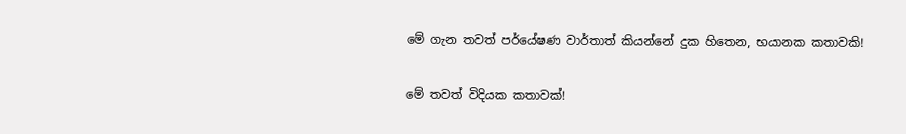මේ ගැන තවත් පර්යේෂණ වාර්තාත් කියන්නේ දුක හිතෙන, භයානක කතාවකි!

මේ තවත් විදියක කතාවක්!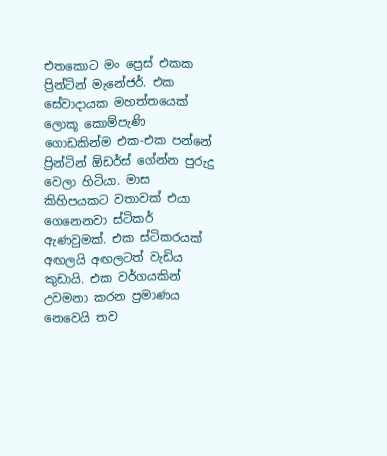එතකොට මං ප්‍රෙස් එකක ප්‍රින්ටින් මැනේජර්. එක සේවාදායක මහත්තයෙක් ලොකූ කොම්පැණි ගොඩකින්ම එක-එක පන්නේ ප්‍රින්ටින් ඕඩර්ස් ගේන්න පුරුදු වෙලා හිටියා. මාස කිහිපයකට වතාවක් එයා ගෙනෙනවා ස්ටිකර් ඇණවුමක්. එක ස්ටිකරයක් අඟලයි අඟලටත් වැඩිය කුඩායි. එක වර්ගයකින් උවමනා කරන ප්‍රමාණය නෙවෙයි තව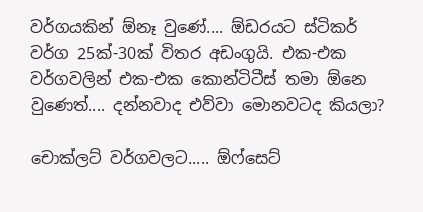වර්ගයකින් ඕනෑ වුණේ.... ඕඩරයට ස්ටිකර් වර්ග 25ක්-30ක් විතර අඩංගුයි. එක-එක වර්ගවලින් එක-එක කොන්ටිටීස් තමා ඕනෙ වුණෙත්.... දන්නවාද එව්වා මොනවටද කියලා?

චොක්ලට් වර්ගවලට..... ඕෆ්සෙට්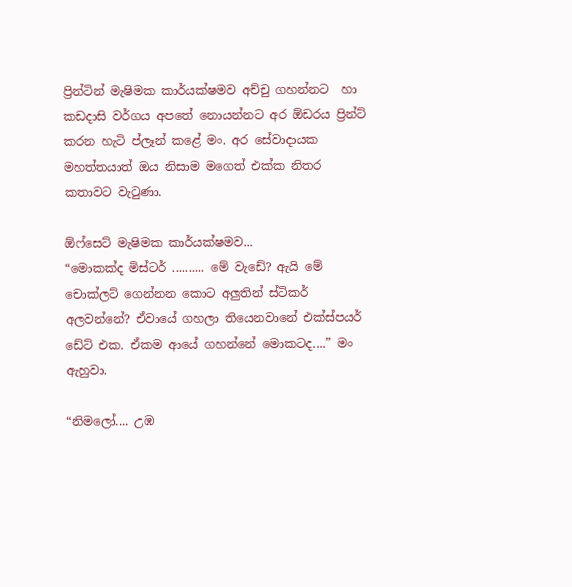ප්‍රින්ටින් මැෂිමක කාර්යක්ෂමව අච්චු ගහන්නට  හා කඩදාසි වර්ගය අපතේ නොයන්නට අර ඕඩරය ප්‍රින්ට් කරන හැටි ප්ලෑන් කළේ මං. අර සේවාදායක මහත්තයාත් ඔය නිසාම මගෙත් එක්ක නිතර කතාවට වැටුණා.

ඕෆ්සෙට් මැෂිමක කාර්යක්ෂමව...
“මොකක්ද මිස්ටර් .......... මේ වැඩේ? ඇයි මේ චොක්ලට් ගෙන්නන කොට අලුතින් ස්ටිකර් අලවන්නේ? ඒවායේ ගහලා තියෙනවානේ එක්ස්පයර් ඩේට් එක. ඒකම ආයේ ගහන්නේ මොකටද....” මං ඇහුවා.

“නිමලෝ.... උඹ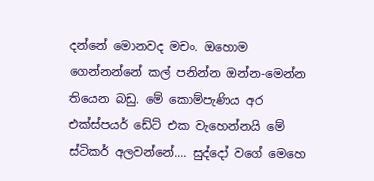දන්නේ මොනවද මචං. ඔහොම ගෙන්නන්නේ කල් පනින්න ඔන්න-මෙන්න තියෙන බඩු. මේ කොම්පැණිය අර එක්ස්පයර් ඩේට් එක වැහෙන්නයි මේ ස්ටිකර් අලවන්නේ.... සුද්දෝ වගේ මෙහෙ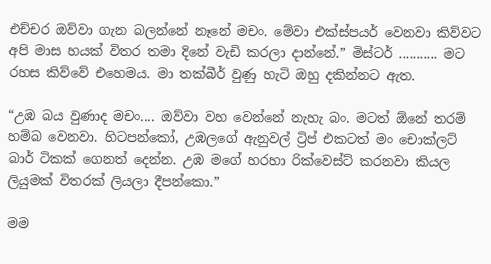එච්චර ඔව්වා ගැන බලන්නේ නෑනේ මචං. මේවා එක්ස්පයර් වෙනවා කිව්වට අපි මාස හයක් විතර තමා දිනේ වැඩි කරලා දාන්නේ.” මිස්ටර් ........... මට රහස කිව්වේ එහෙමය. මා තක්බීර් වුණු හැටි ඔහු දකින්නට ඇත.

“උඹ බය වුණාද මචං.... ඔව්වා වහ වෙන්නේ නැහැ බං. මටත් ඕනේ තරම් හම්බ වෙනවා. හිටපන්කෝ, උඹලගේ ඇනුවල් ට්‍රිප් එකටත් මං චොක්ලට් බාර් ටිකක් ගෙනත් දෙන්න. උඹ මගේ හරහා රික්වෙස්ට් කරනවා කියල ලියුමක් විතරක් ලියලා දීපන්කො.”

මම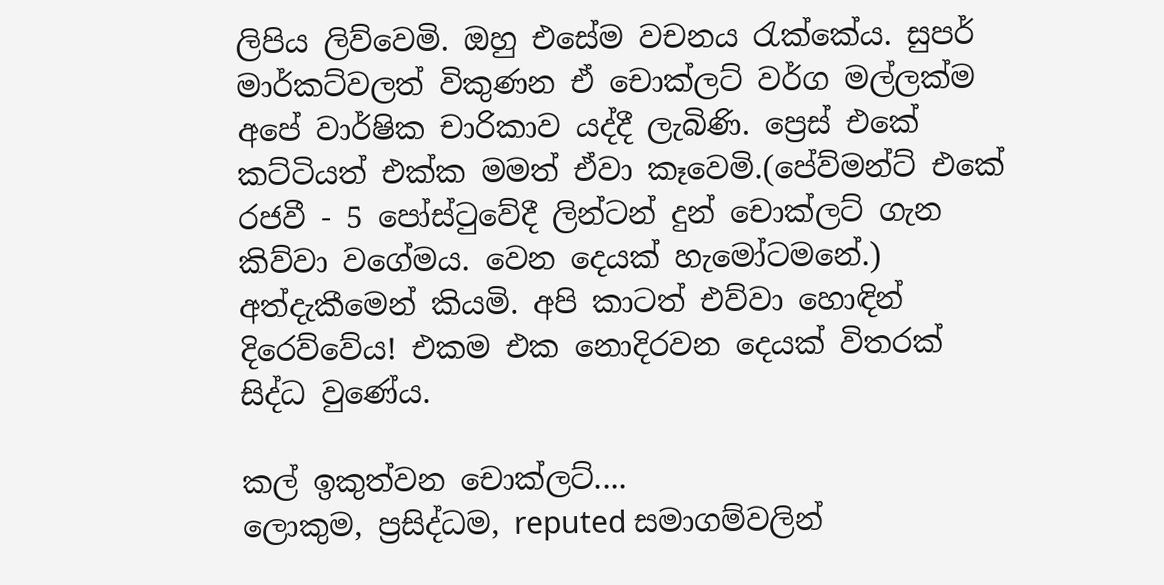ලිපිය ලිව්වෙමි. ඔහු එසේම වචනය රැක්කේය. සුපර් මාර්කට්වලත් විකුණන ඒ චොක්ලට් වර්ග මල්ලක්ම අපේ වාර්ෂික චාරිකාව යද්දී ලැබිණි. ප්‍රෙස් එකේ කට්ටියත් එක්ක මමත් ඒවා කෑවෙමි.(පේව්මන්ට් එකේ රජවී - 5 පෝස්ටුවේදී ලින්ටන් දුන් චොක්ලට් ගැන කිව්වා වගේමය. වෙන දෙයක් හැමෝටමනේ.) අත්දැකීමෙන් කියමි. අපි කාටත් එව්වා හොඳින් දිරෙව්වේය! එකම එක නොදිරවන දෙයක් විතරක් සිද්ධ වුණේය.

කල් ඉකුත්වන චොක්ලට්....
ලොකුම, ප්‍රසිද්ධම, reputed සමාගම්වලින්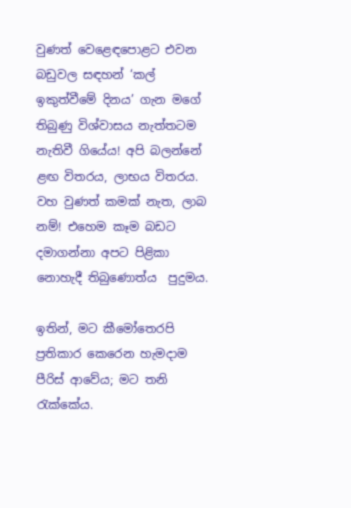වුණත් වෙළෙඳපොළට එවන බඩුවල සඳහන් ‘කල් ඉකුත්වීමේ දිනය’ ගැන මගේ තිබුණු විශ්වාසය නැත්තටම නැතිවී ගියේය! අපි බලන්නේ ළඟ විතරය, ලාභය විතරය. වහ වුණත් කමක් නැත, ලාබ නම්! එහෙම කෑම බඩට දමාගන්නා අපට පිළිකා නොහැදී තිබුණොත්ය  පුදුමය.

ඉතින්, මට කීමෝතෙරපි ප්‍රතිකාර කෙරෙන හැමදාම පීරිස් ආවේය; මට තනි රැක්කේය.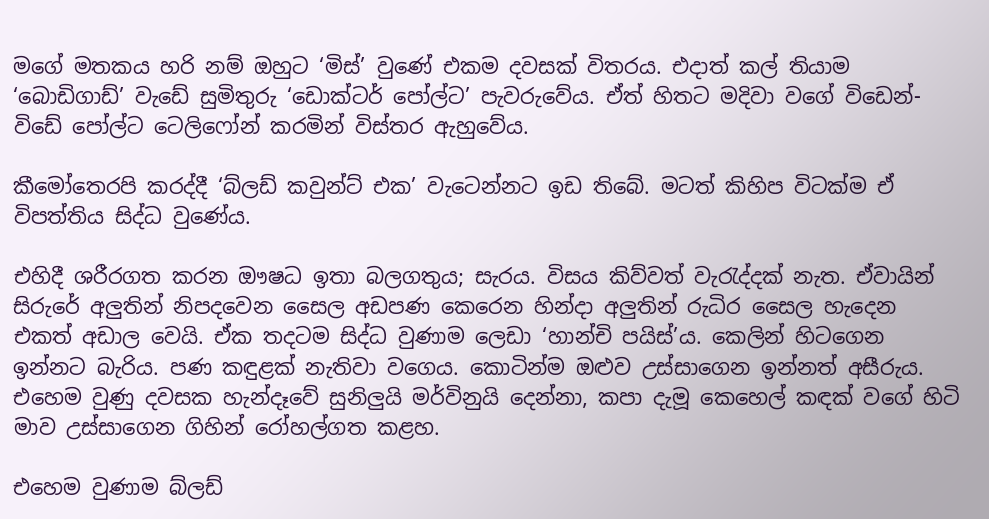මගේ මතකය හරි නම් ඔහුට ‘මිස්’ වුණේ එකම දවසක් විතරය. එදාත් කල් තියාම ‘බොඩිගාඩ්’ වැඩේ සුමිතුරු ‘ඩොක්ටර් පෝල්ට’ පැවරුවේය. ඒත් හිතට මදිවා වගේ විඩෙන්-විඩේ පෝල්ට ටෙලිෆෝන් කරමින් විස්තර ඇහුවේය.

කීමෝතෙරපි කරද්දී ‘බ්ලඩ් කවුන්ට් එක’ වැටෙන්නට ඉඩ තිබේ. මටත් කිහිප විටක්ම ඒ විපත්තිය සිද්ධ වුණේය.

එහිදී ශරීරගත කරන ඖෂධ ඉතා බලගතුය; සැරය. විසය කිව්වත් වැරැද්දක් නැත. ඒවායින් සිරුරේ අලුතින් නිපදවෙන සෛල අඩපණ කෙරෙන හින්දා අලුතින් රුධිර සෛල හැදෙන එකත් අඩාල වෙයි. ඒක තදටම සිද්ධ වුණාම ලෙඩා ‘හාන්චි පයිස්’ය. කෙලින් හිටගෙන ඉන්නට බැරිය. පණ කඳුළක් නැතිවා වගෙය. කොටින්ම ඔළුව උස්සාගෙන ඉන්නත් අසීරුය. එහෙම වුණු දවසක හැන්දෑවේ සුනිලුයි මර්විනුයි දෙන්නා, කපා දැමූ කෙහෙල් කඳක් වගේ හිටි මාව උස්සාගෙන ගිහින් රෝහල්ගත කළහ.

එහෙම වුණාම බ්ලඩ්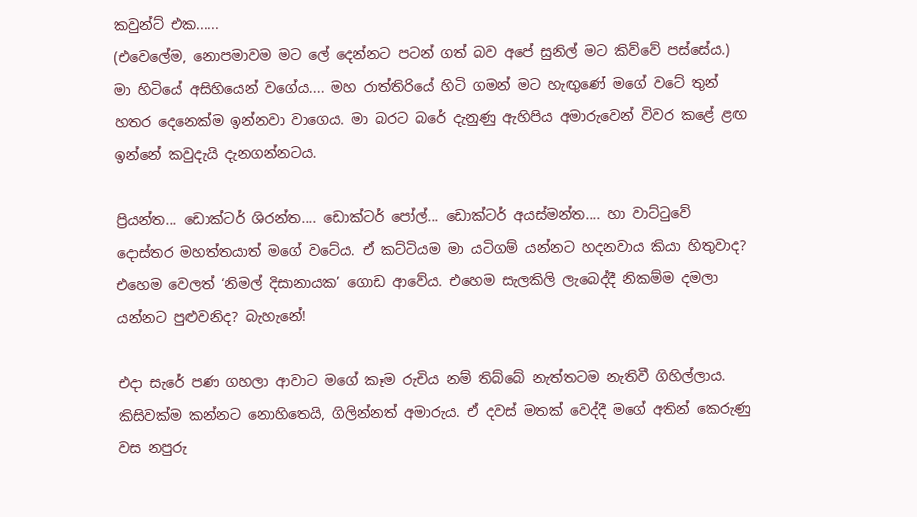කවුන්ට් එක......
(එවෙලේම, නොපමාවම මට ලේ දෙන්නට පටන් ගත් බව අපේ සුනිල් මට කිව්වේ පස්සේය.) මා හිටියේ අසිහියෙන් වගේය.... මහ රාත්තිරියේ හිටි ගමන් මට හැඟුණේ මගේ වටේ තුන් හතර දෙනෙක්ම ඉන්නවා වාගෙය. මා බරට බරේ දැනුණු ඇහිපිය අමාරුවෙන් විවර කළේ ළඟ ඉන්නේ කවුදැයි දැනගන්නටය.

ප්‍රියන්ත... ඩොක්ටර් ශිරන්ත.... ඩොක්ටර් පෝල්... ඩොක්ටර් අයස්මන්ත.... හා වාට්ටුවේ දොස්තර මහත්තයාත් මගේ වටේය. ඒ කට්ටියම මා යටිගම් යන්නට හදනවාය කියා හිතුවාද? එහෙම වෙලත් ‘නිමල් දිසානායක’ ගොඩ ආවේය. එහෙම සැලකිලි ලැබෙද්දී නිකම්ම දමලා යන්නට පුළුවනිද? බැහැනේ!

එදා සැරේ පණ ගහලා ආවාට මගේ කෑම රුචිය නම් තිබ්බේ නැත්තටම නැතිවී ගිහිල්ලාය. කිසිවක්ම කන්නට නොහිතෙයි, ගිලින්නත් අමාරුය. ඒ දවස් මතක් වෙද්දී මගේ අතින් කෙරුණු වස නපුරු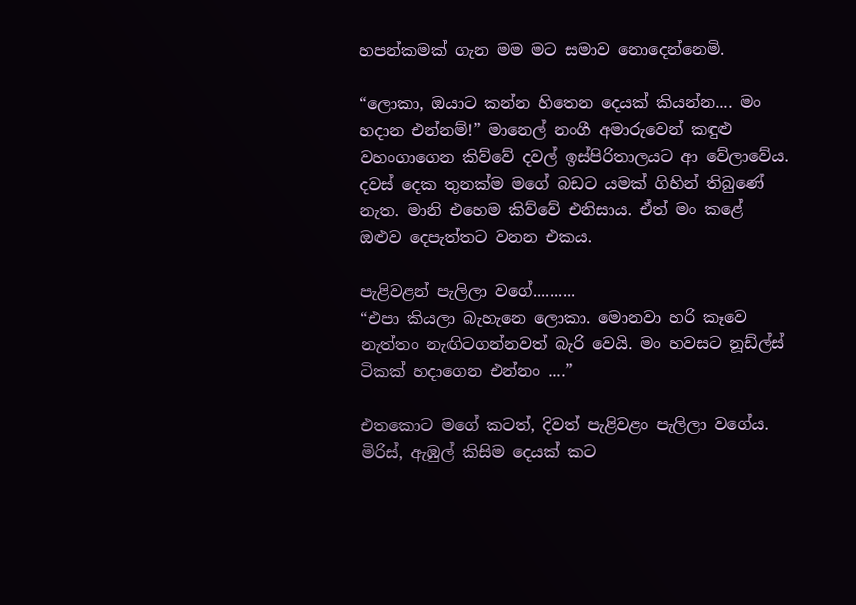හපන්කමක් ගැන මම මට සමාව නොදෙන්නෙමි.

“ලොකා, ඔයාට කන්න හිතෙන දෙයක් කියන්න.... මං හදාන එන්නම්!” මානෙල් නංගී අමාරුවෙන් කඳුළු වහංගාගෙන කිව්වේ දවල් ඉස්පිරිතාලයට ආ වේලාවේය. දවස් දෙක තුනක්ම මගේ බඩට යමක් ගිහින් තිබුණේ නැත. මානි එහෙම කිව්වේ එනිසාය. ඒත් මං කළේ  ඔළුව දෙපැත්තට වනන එකය.

පැළිවළන් පැලිලා වගේ..........
“එපා කියලා බැහැනෙ ලොකා. මොනවා හරි කෑවෙ නැත්තං නැඟිටගන්නවත් බැරි වෙයි. මං හවසට නූඩ්ල්ස් ටිකක් හදාගෙන එන්නං ....”

එතකොට මගේ කටත්, දිවත් පැළිවළං පැලිලා වගේය. මිරිස්, ඇඹුල් කිසිම දෙයක් කට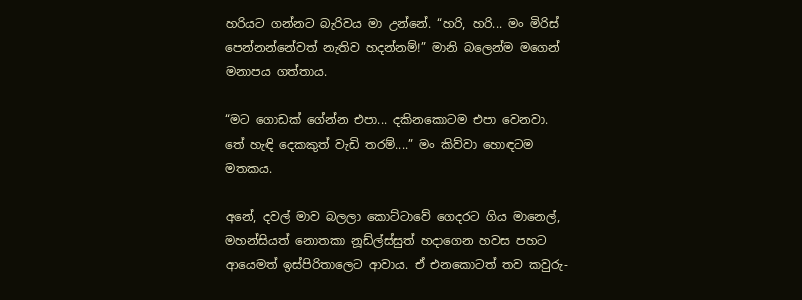හරියට ගන්නට බැරිවය මා උන්නේ. “හරි, හරි... මං මිරිස් පෙන්නන්නේවත් නැතිව හදන්නම්!” මානි බලෙන්ම මගෙන් මනාපය ගත්තාය.

“මට ගොඩක් ගේන්න එපා... දකිනකොටම එපා වෙනවා. තේ හැඳි දෙකකුත් වැඩි තරම්....” මං කිව්වා හොඳටම මතකය.

අනේ, දවල් මාව බලලා කොට්ටාවේ ගෙදරට ගිය මානෙල්, මහන්සියත් නොතකා නූඩ්ල්ස්සුත් හදාගෙන හවස පහට ආයෙමත් ඉස්පිරිතාලෙට ආවාය. ඒ එනකොටත් තව කවුරු-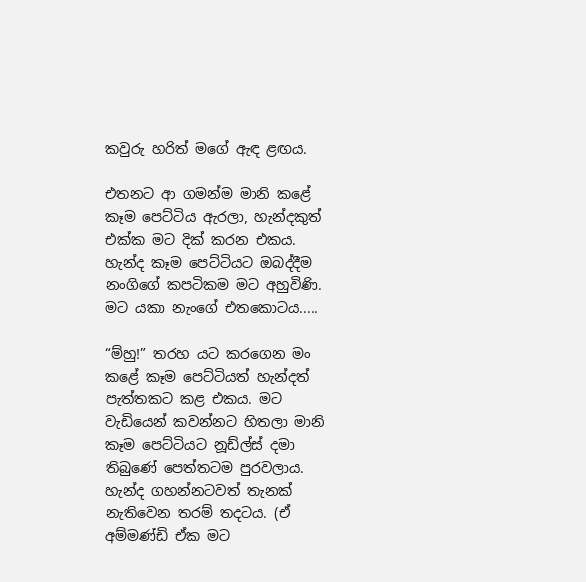කවුරු හරිත් මගේ ඇඳ ළඟය.

එතනට ආ ගමන්ම මානි කළේ කෑම පෙට්ටිය ඇරලා, හැන්දකුත් එක්ක මට දික් කරන එකය. හැන්ද කෑම පෙට්ටියට ඔබද්දීම නංගිගේ කපටිකම මට අහුවිණි. මට යකා නැංගේ එතකොටය.....

“ම්හු!” තරහ යට කරගෙන මං කළේ කෑම පෙට්ටියත් හැන්දත් පැත්තකට කළ එකය. මට වැඩියෙන් කවන්නට හිතලා මානි කෑම පෙට්ටියට නූඩ්ල්ස් දමා තිබුණේ පෙත්තටම පුරවලාය. හැන්ද ගහන්නටවත් තැනක් නැතිවෙන තරම් තදටය. (ඒ අම්මණ්ඩි ඒක මට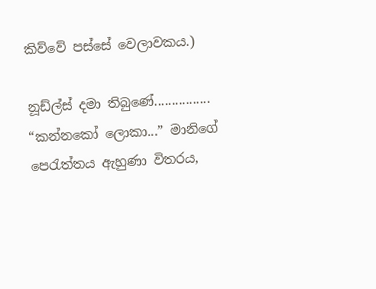කිව්වේ පස්සේ වෙලාවකය.)

නූඩ්ල්ස් දමා තිබුණේ................
“කන්නකෝ ලොකා...” මානිගේ පෙරැත්තය ඇහුණා විතරය,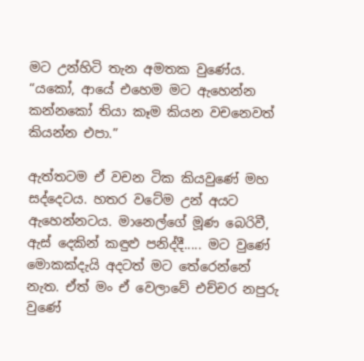මට උන්හිටි තැන අමතක වුණේය. “යකෝ, ආයේ එහෙම මට ඇහෙන්න කන්නකෝ තියා කෑම කියන වචනෙවත් කියන්න එපා.”

ඇත්තටම ඒ වචන ටික කියවුණේ මහ සද්දෙටය. හතර වටේම උන් අයට ඇහෙන්නටය. මානෙල්ගේ මූණ බෙරිවී, ඇස් දෙකින් කඳුළු පනිද්දී..... මට වුණේ මොකක්දැයි අදටත් මට තේරෙන්නේ නැත. ඒත් මං ඒ වෙලාවේ එච්චර නපුරු වුණේ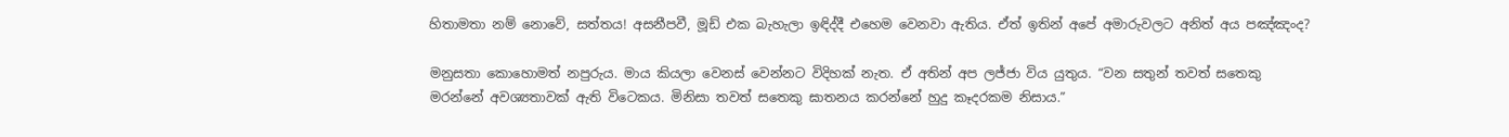හිතාමතා නම් නොවේ, සත්තය! අසනීපවී, මූඩ් එක බැහැලා ඉඳිද්දී එහෙම වෙනවා ඇතිය. ඒත් ඉතින් අපේ අමාරුවලට අනිත් අය පඤ්ඤංද?

මනුසතා කොහොමත් නපුරුය. මාය කියලා වෙනස් වෙන්නට විදිහක් නැත. ඒ අතින් අප ලජ්ජා විය යුතුය. “වන සතුන් තවත් සතෙකු මරන්නේ අවශ්‍යතාවක් ඇති විටෙකය. මිනිසා තවත් සතෙකු ඝාතනය කරන්නේ හුදු කෑදරකම නිසාය.”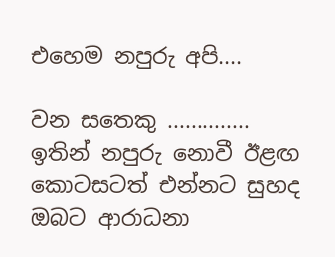එහෙම නපුරු අපි....

වන සතෙකු ..............
ඉතින් නපුරු නොවී ඊළඟ කොටසටත් එන්නට සුහද ඔබට ආරාධනා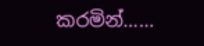කරමින්......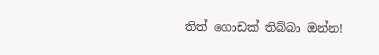තිත් ගොඩක් තිබ්බා ඔන්න!